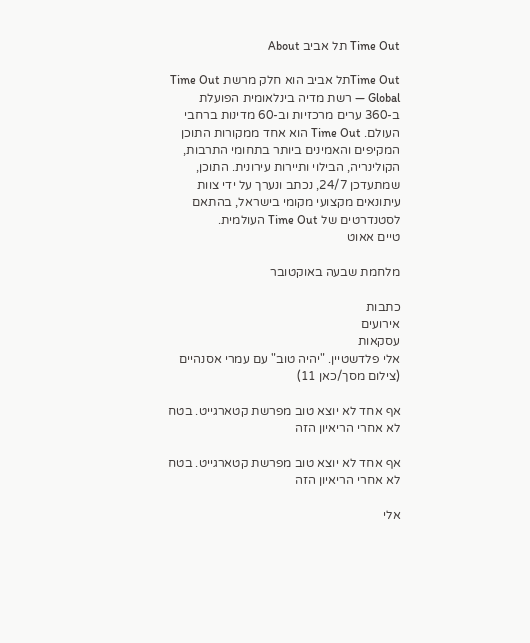Time Out תל אביב About

Time Outתל אביב הוא חלק מרשת Time Out Global — רשת מדיה בינלאומית הפועלת ב-360 ערים מרכזיות וב-60 מדינות ברחבי העולם. Time Out הוא אחד ממקורות התוכן המקיפים והאמינים ביותר בתחומי התרבות, הקולינריה, הבילוי ותיירות עירונית. התוכן, שמתעדכן 24/7, נכתב ונערך על ידי צוות עיתונאים מקצועי מקומי בישראל, בהתאם לסטנדרטים של Time Out העולמית.
טיים אאוט

מלחמת שבעה באוקטובר

כתבות
אירועים
עסקאות
אלי פלדשטיין. "יהיה טוב" עם עמרי אסנהיים (צילום מסך/כאן 11)

אף אחד לא יוצא טוב מפרשת קטארגייט. בטח לא אחרי הריאיון הזה

אף אחד לא יוצא טוב מפרשת קטארגייט. בטח לא אחרי הריאיון הזה

אלי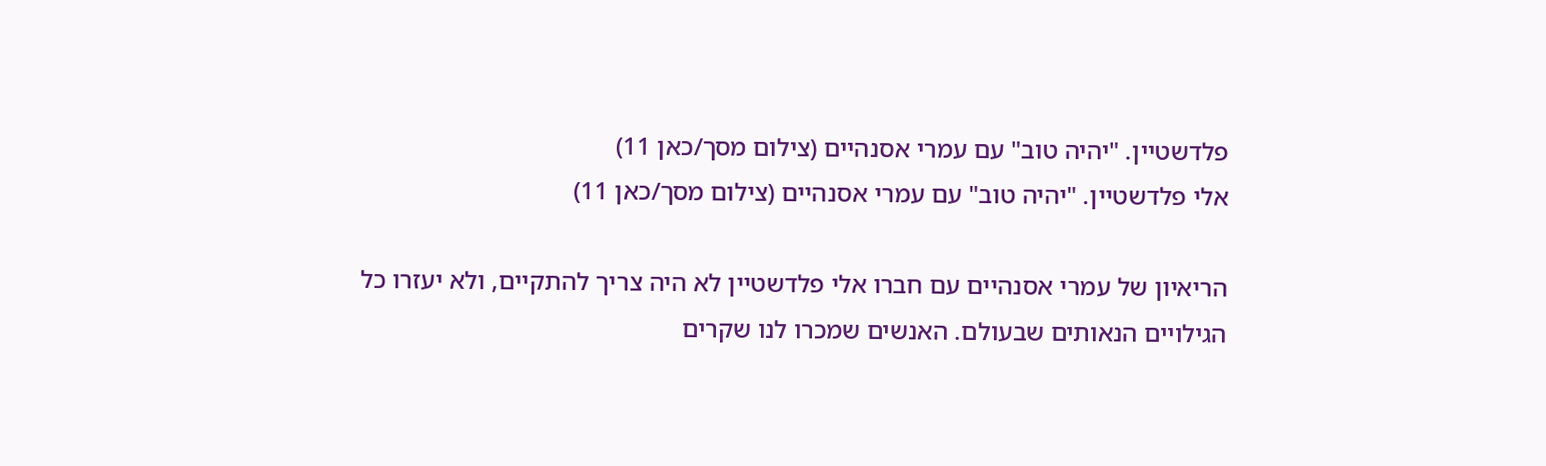פלדשטיין. "יהיה טוב" עם עמרי אסנהיים (צילום מסך/כאן 11)
אלי פלדשטיין. "יהיה טוב" עם עמרי אסנהיים (צילום מסך/כאן 11)

הריאיון של עמרי אסנהיים עם חברו אלי פלדשטיין לא היה צריך להתקיים, ולא יעזרו כל הגילויים הנאותים שבעולם. האנשים שמכרו לנו שקרים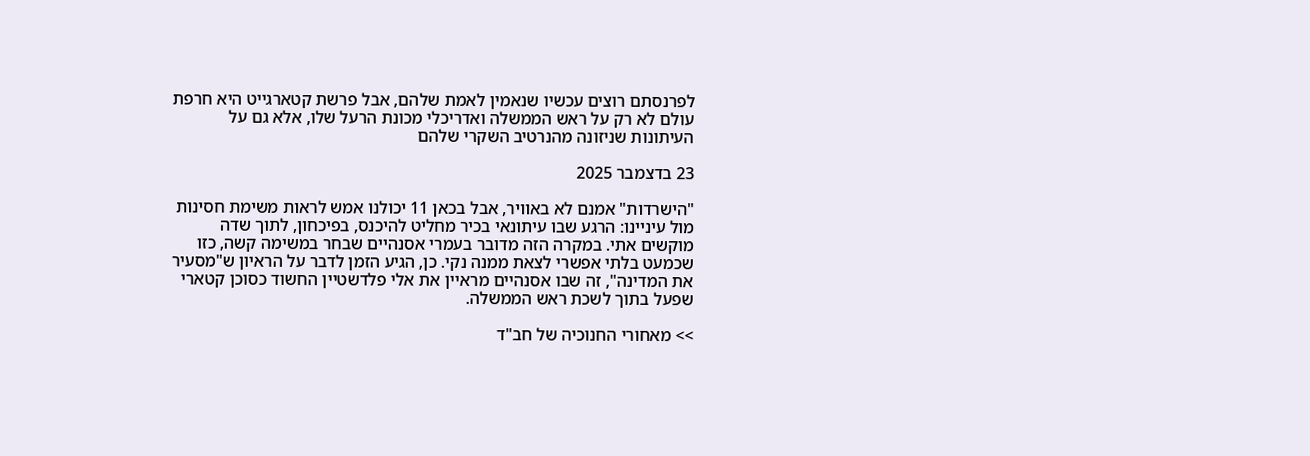לפרנסתם רוצים עכשיו שנאמין לאמת שלהם, אבל פרשת קטארגייט היא חרפת עולם לא רק על ראש הממשלה ואדריכלי מכונת הרעל שלו, אלא גם על העיתונות שניזונה מהנרטיב השקרי שלהם

23 בדצמבר 2025

"הישרדות" אמנם לא באוויר, אבל בכאן 11 יכולנו אמש לראות משימת חסינות מול עיניינו: הרגע שבו עיתונאי בכיר מחליט להיכנס, בפיכחון, לתוך שדה מוקשים אתי. במקרה הזה מדובר בעמרי אסנהיים שבחר במשימה קשה, כזו שכמעט בלתי אפשרי לצאת ממנה נקי. כן, הגיע הזמן לדבר על הראיון ש"מסעיר את המדינה", זה שבו אסנהיים מראיין את אלי פלדשטיין החשוד כסוכן קטארי שפעל בתוך לשכת ראש הממשלה.

>> מאחורי החנוכיה של חב"ד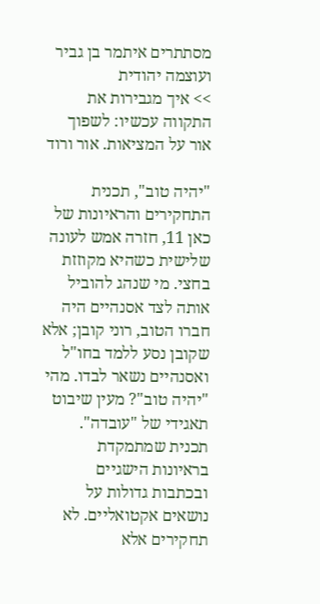מסתתרים איתמר בן גביר ועוצמה יהודית
>> איך מגבירות את התקווה עכשיו: לשפוך אור על המציאות. אור ורוד

"יהיה טוב", תכנית התחקירים והראיונות של כאן 11, חזרה אמש לעונה שלישית כשהיא מקוזזת בחצי. מי שנהג להוביל אותה לצד אסנהיים היה חברו הטוב, רוני קובן; אלא שקובן נסע ללמד בחו"ל ואסנהיים נשאר לבדו. מהי "יהיה טוב"? מעין שיבוט תאגידי של "עובדה". תכנית שמתמקדת בראיונות הישגיים ובכתבות גדולות על נושאים אקטואליים. לא תחקירים אלא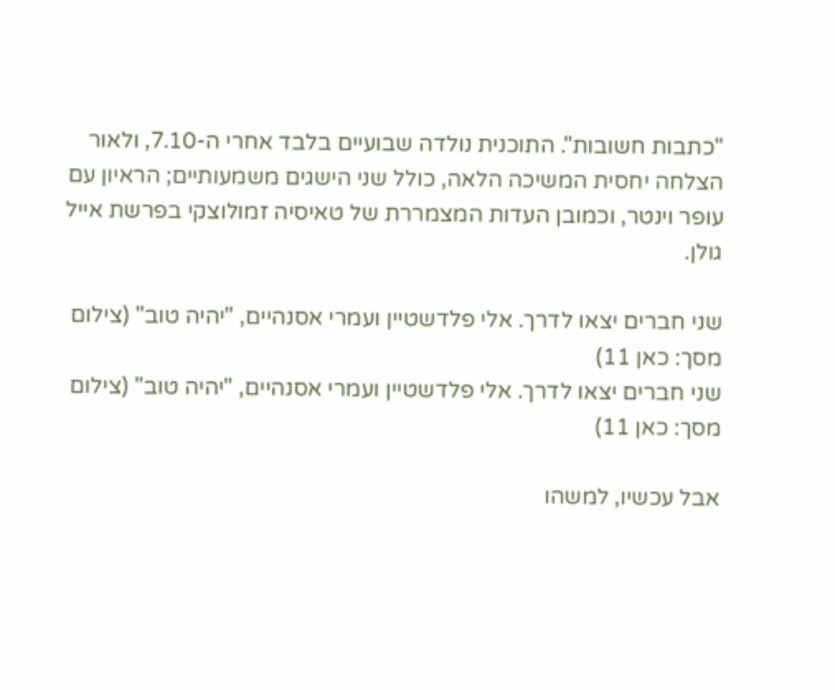"כתבות חשובות". התוכנית נולדה שבועיים בלבד אחרי ה-7.10, ולאור הצלחה יחסית המשיכה הלאה, כולל שני הישגים משמעותיים; הראיון עם עופר וינטר, וכמובן העדות המצמררת של טאיסיה זמולוצקי בפרשת אייל גולן.

שני חברים יצאו לדרך. אלי פלדשטיין ועמרי אסנהיים, "יהיה טוב" (צילום מסך: כאן 11)
שני חברים יצאו לדרך. אלי פלדשטיין ועמרי אסנהיים, "יהיה טוב" (צילום מסך: כאן 11)

אבל עכשיו, למשהו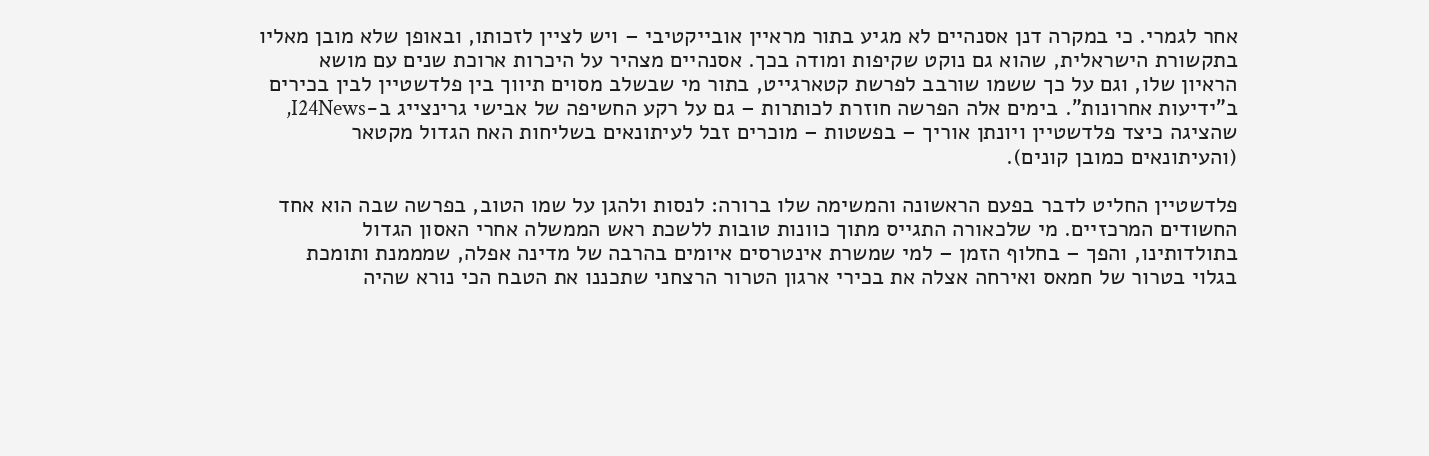אחר לגמרי. כי במקרה דנן אסנהיים לא מגיע בתור מראיין אובייקטיבי – ויש לציין לזכותו, ובאופן שלא מובן מאליו בתקשורת הישראלית, שהוא גם נוקט שקיפות ומודה בכך. אסנהיים מצהיר על היכרות ארוכת שנים עם מושא הראיון שלו, וגם על כך ששמו שורבב לפרשת קטארגייט, בתור מי שבשלב מסוים תיווך בין פלדשטיין לבין בכירים ב"ידיעות אחרונות". בימים אלה הפרשה חוזרת לכותרות – גם על רקע החשיפה של אבישי גרינצייג ב-I24News, שהציגה כיצד פלדשטיין ויונתן אוריך – בפשטות – מוכרים זבל לעיתונאים בשליחות האח הגדול מקטאר (והעיתונאים כמובן קונים).

פלדשטיין החליט לדבר בפעם הראשונה והמשימה שלו ברורה: לנסות ולהגן על שמו הטוב, בפרשה שבה הוא אחד החשודים המרכזיים. מי שלכאורה התגייס מתוך כוונות טובות ללשכת ראש הממשלה אחרי האסון הגדול בתולדותינו, והפך – בחלוף הזמן – למי שמשרת אינטרסים איומים בהרבה של מדינה אפלה, שמממנת ותומכת בגלוי בטרור של חמאס ואירחה אצלה את בכירי ארגון הטרור הרצחני שתכננו את הטבח הכי נורא שהיה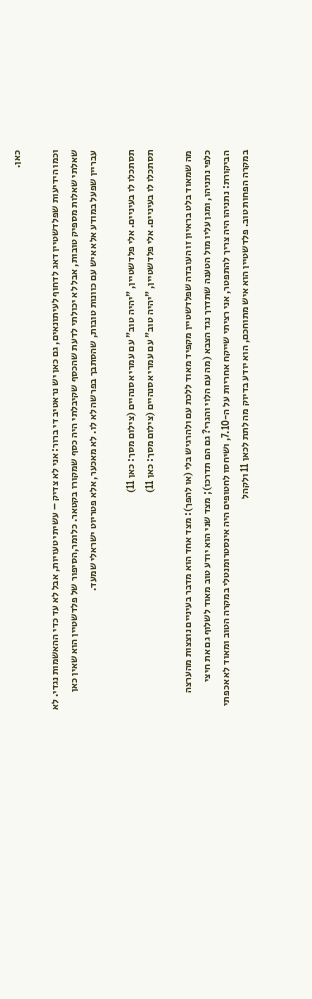כאן.

וכמו הידיעות שפלדשטיין דאג לדחוף לעיתונאים, גם כאן יש נראטיב די ברור: אני לא צדיק – עשיתי טעויות, אבל לא עד כדי ההאשמות נגדי. לא שאלתי שאלות מספיק טובות, אבל לא יכולתי לדעת שהכסף שקיבלתי היה כסף שמקורו בקטאר. כלומר,הסיפור של פלדשטיין הוא שאין כאן עבריין שפעל במודע אלא איש עם כוונות טובות, שהסתבך בפרשה לא לו. לא מאכער, אלא פטריוט ישראלי שמעד.

תסתכלו לו בעיניים. אלי פלדשטיין, "יהיה טוב" עם עמרי אסנהיים (צילום מסך: כאן 11)
תסתכלו לו בעיניים. אלי פלדשטיין, "יהיה טוב" עם עמרי אסנהיים (צילום מסך: כאן 11)

מה שמאוד בלט בראיון זו העובדה שפלדשטיין מקפיד מאוד ללכת עם ולהרגיש בלי (או להפך): מצד אחד הוא מדבר בעיניים נוצצות מהערצה כלפי נתניהו, ומגן עליו מול הטענה שתדרך נגד הצבא (מה עם הלוי והגרי? גם הם תדרכו); מצד שני הוא יודע טוב מאוד לשלוף גם את חיצי הביקורת: נתניהו היה צריך להתפטר, אני רציתי שייקח אחריות על ה-7.10, ושיחסו לחטופים היה אינסטרומנטלי במקרה הטוב ומאוד לא אכפתי במקרה הפחות טוב. פלדשטיין הוא איש מתוחכם, הוא יודע בדיוק מה לתת לכאן 11 ולקהל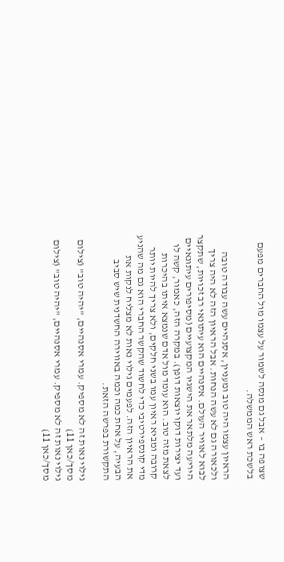שצופה בו – אבל גם מנסה לשמור על עצמו מול החברים מפעם בלשכת ראש הממשלה.

הראיון עצמו היה טוב ומעניין, אסנהיים עשה עבודה טובה ולכאורה גם לא עשה הנחות. אבל הראיון הזה לא היה צריך לבוא לאוויר העולם. אסנהיים הוא עיתונאי רב זכויות, שתקצר היריעה מלתאר את הישגיו המקצועיים (מסיפורים עיתונאיים ועד יצירות דוקו יוצאות דופן). במקרה הזה, כאמור, קשה לו לצאת מזה טוב. הוא עומד מול אדם שנמצא איתו בהיכרות קרובה ומביא ראיון עמו בשני חלקים, ולא צריך להיות יותר מדי קונספירטיבי כדי לחשוד שהקשר החברי הוא גם מה שהניע את הראיון הזה. לפעמים גילוי נאות לא מצליח לנקות את הבעיה, על אחת כמה וכמה באווירה החשדנית שיש סביב התקשורת בפרשה הזאת.

גילוי נאות זה לא מספיק. עמרי אסנהיים, "יהיה טוב" (צילום מסך/כאן 11)
גילוי נאות זה לא מספיק. עמרי אסנהיים, "יהיה טוב" (צילום מסך/כאן 11)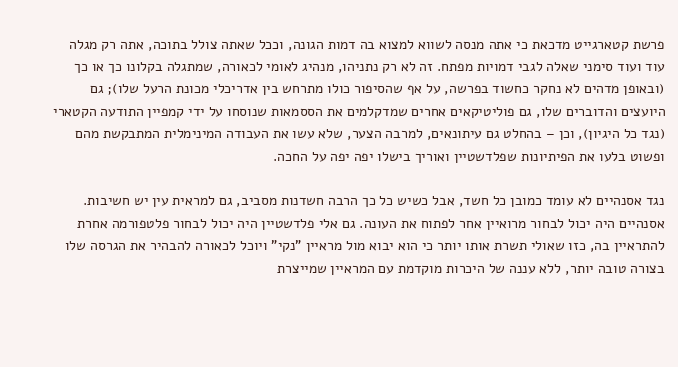פרשת קטארגייט מדכאת כי אתה מנסה לשווא למצוא בה דמות הגונה, וככל שאתה צולל בתוכה, אתה רק מגלה עוד ועוד סימני שאלה לגבי דמויות מפתח. זה לא רק נתניהו, מנהיג לאומי לכאורה, שמתגלה בקלונו כך או כך (ובאופן מדהים לא נחקר כחשוד בפרשה, על אף שהסיפור כולו מתרחש בין אדריכלי מכונת הרעל שלו); גם היועצים והדוברים שלו, גם פוליטיקאים אחרים שמדקלמים את הססמאות שנוסחו על ידי קמפיין התודעה הקטארי (נגד כל היגיון), וכן – בהחלט גם עיתונאים, למרבה הצער, שלא עשו את העבודה המינימלית המתבקשת מהם ופשוט בלעו את הפיתיונות שפלדשטיין ואוריך בישלו יפה יפה על החכה.

נגד אסנהיים לא עומד כמובן כל חשד, אבל כשיש כל כך הרבה חשדנות מסביב, גם למראית עין יש חשיבות. אסנהיים היה יכול לבחור מרואיין אחר לפתוח את העונה. גם אלי פלדשטיין היה יכול לבחור פלטפורמה אחרת להתראיין בה, כזו שאולי תשרת אותו יותר כי הוא יבוא מול מראיין "נקי" ויוכל לכאורה להבהיר את הגרסה שלו בצורה טובה יותר, ללא עננה של היכרות מוקדמת עם המראיין שמייצרת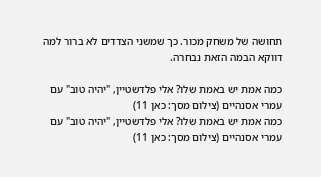תחושה של משחק מכור. כך שמשני הצדדים לא ברור למה דווקא הבמה הזאת נבחרה.

כמה אמת יש באמת שלו? אלי פלדשטיין, "יהיה טוב" עם עמרי אסנהיים (צילום מסך: כאן 11)
כמה אמת יש באמת שלו? אלי פלדשטיין, "יהיה טוב" עם עמרי אסנהיים (צילום מסך: כאן 11)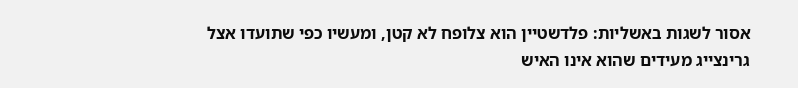אסור לשגות באשליות: פלדשטיין הוא צלופח לא קטן, ומעשיו כפי שתועדו אצל גרינצייג מעידים שהוא אינו האיש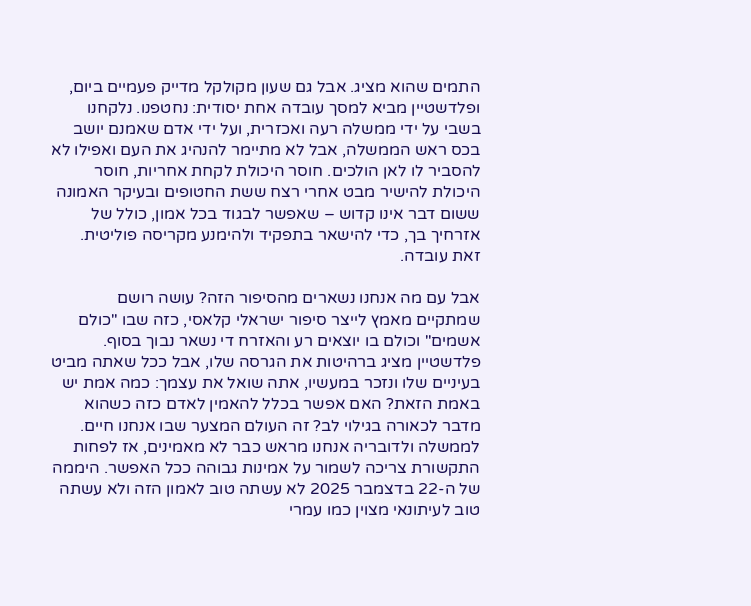התמים שהוא מציג. אבל גם שעון מקולקל מדייק פעמיים ביום, ופלדשטיין מביא למסך עובדה אחת יסודית: נחטפנו. נלקחנו בשבי על ידי ממשלה רעה ואכזרית, ועל ידי אדם שאמנם יושב בכס ראש הממשלה, אבל לא מתיימר להנהיג את העם ואפילו לא להסביר לו לאן הולכים. חוסר היכולת לקחת אחריות, חוסר היכולת להישיר מבט אחרי רצח ששת החטופים ובעיקר האמונה ששום דבר אינו קדוש – שאפשר לבגוד בכל אמון, כולל של אזרחיך בך, כדי להישאר בתפקיד ולהימנע מקריסה פוליטית. זאת עובדה.

אבל עם מה אנחנו נשארים מהסיפור הזה? עושה רושם שמתקיים מאמץ לייצר סיפור ישראלי קלאסי, כזה שבו "כולם אשמים" וכולם בו יוצאים רע והאזרח די נשאר נבוך בסוף. פלדשטיין מציג ברהיטות את הגרסה שלו, אבל ככל שאתה מביט בעיניים שלו ונזכר במעשיו, אתה שואל את עצמך: כמה אמת יש באמת הזאת? האם אפשר בכלל להאמין לאדם כזה כשהוא מדבר לכאורה בגילוי לב? זה העולם המצער שבו אנחנו חיים. לממשלה ולדובריה אנחנו מראש כבר לא מאמינים, אז לפחות התקשורת צריכה לשמור על אמינות גבוהה ככל האפשר. היממה של ה-22 בדצמבר 2025 לא עשתה טוב לאמון הזה ולא עשתה טוב לעיתונאי מצוין כמו עמרי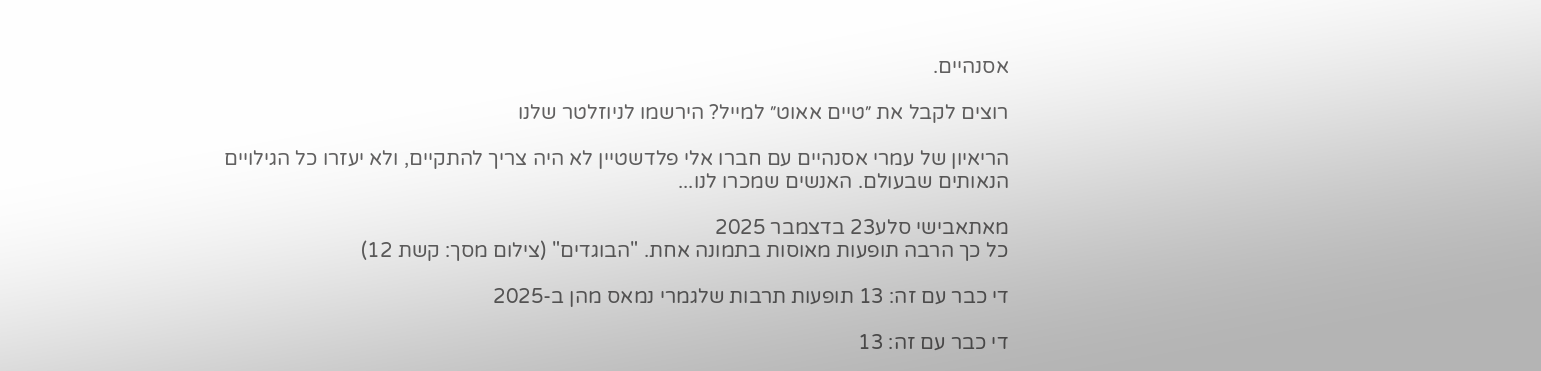אסנהיים.

רוצים לקבל את ״טיים אאוט״ למייל? הירשמו לניוזלטר שלנו

הריאיון של עמרי אסנהיים עם חברו אלי פלדשטיין לא היה צריך להתקיים, ולא יעזרו כל הגילויים הנאותים שבעולם. האנשים שמכרו לנו...

מאתאבישי סלע23 בדצמבר 2025
כל כך הרבה תופעות מאוסות בתמונה אחת. "הבוגדים" (צילום מסך: קשת 12)

די כבר עם זה: 13 תופעות תרבות שלגמרי נמאס מהן ב-2025

די כבר עם זה: 13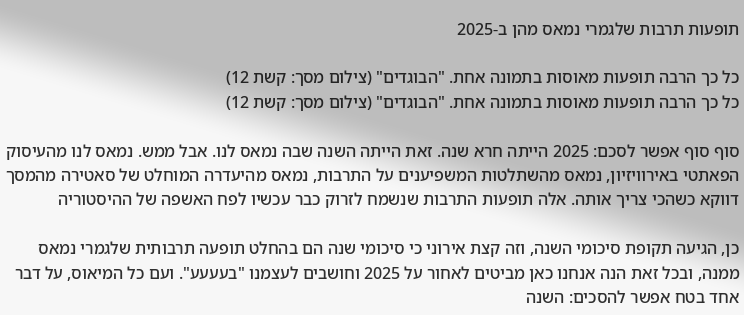תופעות תרבות שלגמרי נמאס מהן ב-2025

כל כך הרבה תופעות מאוסות בתמונה אחת. "הבוגדים" (צילום מסך: קשת 12)
כל כך הרבה תופעות מאוסות בתמונה אחת. "הבוגדים" (צילום מסך: קשת 12)

סוף סוף אפשר לסכם: 2025 הייתה חרא שנה. זאת הייתה השנה שבה נמאס לנו. אבל ממש. נמאס לנו מהעיסוק הפאתטי באירוויזיון, נמאס מהשתלטות המשפיענים על התרבות, נמאס מהיעדרה המוחלט של סאטירה מהמסך דווקא כשהכי צריך אותה. אלה תופעות התרבות שנשמח לזרוק כבר עכשיו לפח האשפה של ההיסטוריה

כן, הגיעה תקופת סיכומי השנה, וזה קצת אירוני כי סיכומי שנה הם בהחלט תופעה תרבותית שלגמרי נמאס ממנה, ובכל זאת הנה אנחנו כאן מביטים לאחור על 2025 וחושבים לעצמנו "בעעעע". ועם כל המיאוס, על דבר אחד בטח אפשר להסכים: השנה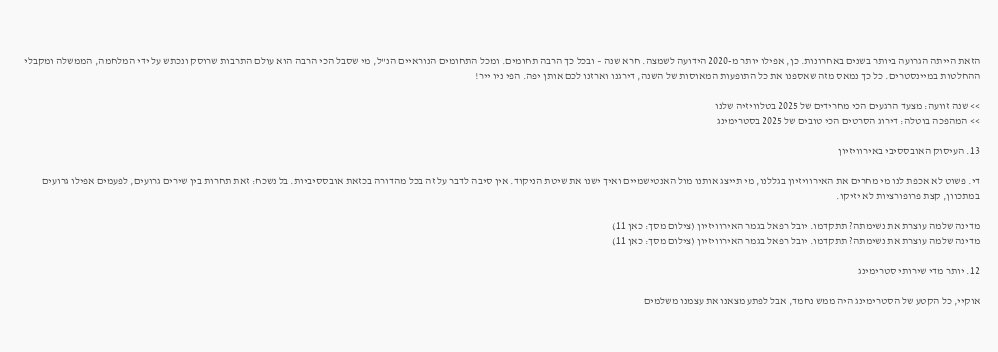הזאת הייתה הגרועה ביותר בשנים באחרונות. כן, אפילו יותר מ-2020 הידועה לשמצה. חרא שנה – ובכל כך הרבה תחומים. ומכל התחומים הנוראיים הנ"ל, מי שסבל הכי הרבה הוא עולם התרבות שרוסק ונכתש על ידי המלחמה, הממשלה ומקבלי ההחלטות במיינסטרים. כל כך נמאס מזה שאספנו את כל התופעות המאוסות של השנה, דירגנו וארזנו לכם אותן יפה. הפי ניו ייר!

>> שנה זוועה: מצעד הרגעים הכי מחרידים של 2025 בטלוויזיה שלנו
>> המהפכה בוטלה: דירוג הסרטים הכי טובים של 2025 בסטרימינג

13. העיסוק האובססיבי באירוויזיון

די. פשוט לא אכפת לנו מי מחרים את האירוויזיון בגללנו, מי תייצג אותנו מול האנטישמיים ואיך ישנו את שיטת הניקוד. אין סיבה לדבר על זה בכל מהדורה בכזאת אובססיביות. בל נשכח: זאת תחרות בין שירים גרועים, לפעמים אפילו גרועים במתכוון, קצת פרופורציות לא יזיקו.

מדינה שלמה עוצרת את נשימתה? תתקדמו. יובל רפאל בגמר האירוויזיון (צילום מסך: כאן 11)
מדינה שלמה עוצרת את נשימתה? תתקדמו. יובל רפאל בגמר האירוויזיון (צילום מסך: כאן 11)

12. יותר מדי שירותי סטרימינג

אוקיי, כל הקטע של הסטרימינג היה ממש נחמד, אבל לפתע מצאנו את עצמנו משלמים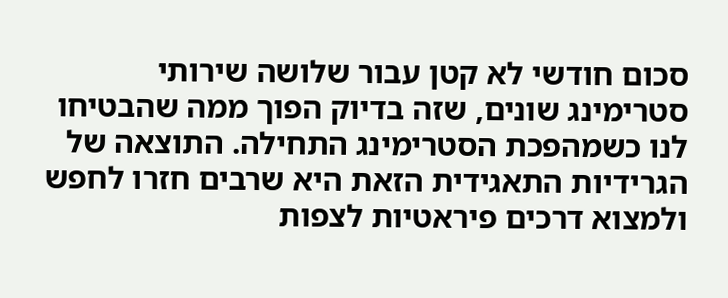סכום חודשי לא קטן עבור שלושה שירותי סטרימינג שונים, שזה בדיוק הפוך ממה שהבטיחו לנו כשמהפכת הסטרימינג התחילה. התוצאה של הגרידיות התאגידית הזאת היא שרבים חזרו לחפש ולמצוא דרכים פיראטיות לצפות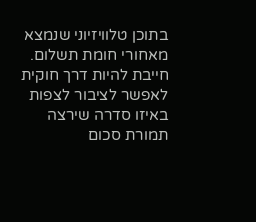בתוכן טלוויזיוני שנמצא מאחורי חומת תשלום. חייבת להיות דרך חוקית לאפשר לציבור לצפות באיזו סדרה שירצה תמורת סכום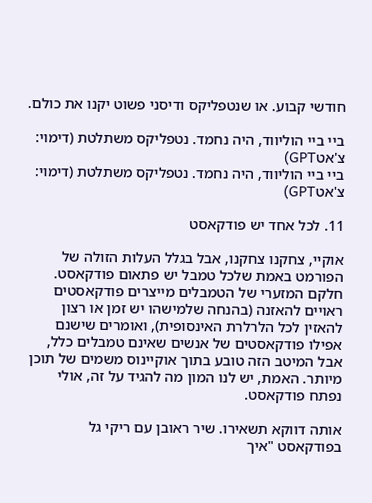חודשי קבוע. או שנטפליקס ודיסני פשוט יקנו את כולם.

ביי ביי הוליווד, היה נחמד. נטפליקס משתלטת (דימוי: צ'אטGPT)
ביי ביי הוליווד, היה נחמד. נטפליקס משתלטת (דימוי: צ'אטGPT)

11. לכל אחד יש פודקאסט

אוקיי, צחקנו צחקנו, אבל בגלל העלות הזולה של הפורמט באמת שלכל טמבל יש פתאום פודקאסט. חלקם המזערי של הטמבלים מייצרים פודקאסטים ראויים להאזנה (בהנחה שלמישהו יש זמן או רצון להאזין לכל הלרלרת האינסופית), ואומרים שישנם אפילו פודקאסטים של אנשים שאינם טמבלים כלל, אבל המיטב הזה טובע בתוך אוקיינוס משמים של תוכן מיותר. האמת, יש לנו המון מה להגיד על זה, אולי נפתח פודקאסט.

אותה דווקא תשאירו. שיר ראובן עם ריקי גל בפודקאסט "איך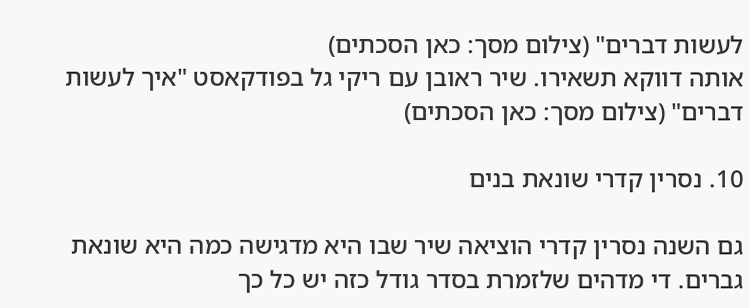לעשות דברים" (צילום מסך: כאן הסכתים)
אותה דווקא תשאירו. שיר ראובן עם ריקי גל בפודקאסט "איך לעשות דברים" (צילום מסך: כאן הסכתים)

10. נסרין קדרי שונאת בנים

גם השנה נסרין קדרי הוציאה שיר שבו היא מדגישה כמה היא שונאת גברים. די מדהים שלזמרת בסדר גודל כזה יש כל כך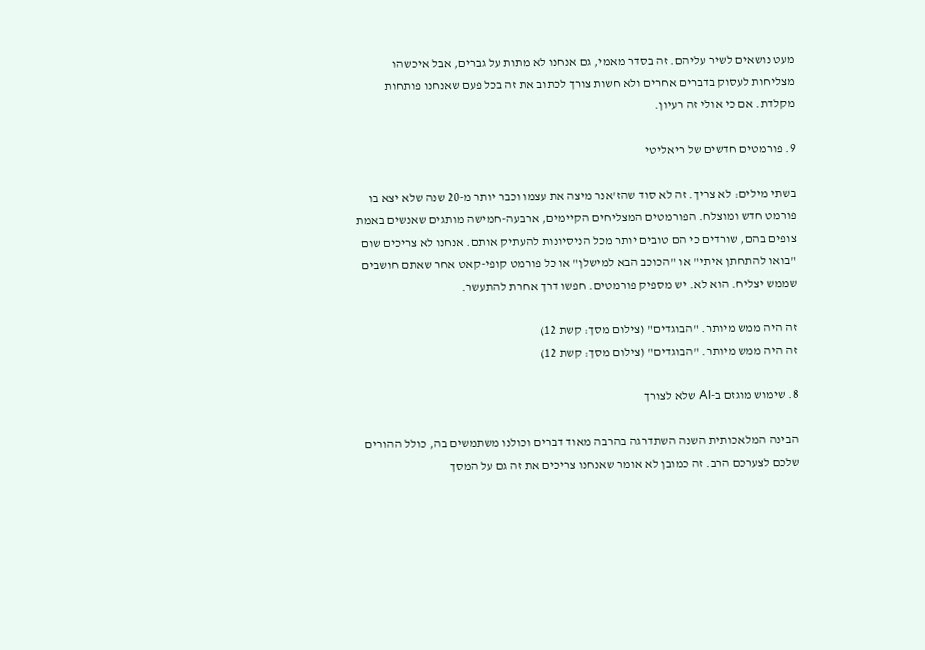מעט נושאים לשיר עליהם. זה בסדר מאמי, גם אנחנו לא מתות על גברים, אבל איכשהו מצליחות לעסוק בדברים אחרים ולא חשות צורך לכתוב את זה בכל פעם שאנחנו פותחות מקלדת. אם כי אולי זה רעיון.

9. פורמטים חדשים של ריאליטי

בשתי מילים: לא צריך. זה לא סוד שהז'אנר מיצה את עצמו וכבר יותר מ-20 שנה שלא יצא בו פורמט חדש ומוצלח. הפורמטים המצליחים הקיימים, ארבעה-חמישה מותגים שאנשים באמת צופים בהם, שורדים כי הם טובים יותר מכל הניסיונות להעתיק אותם. אנחנו לא צריכים שום "בואו להתחתן איתי" או "הכוכב הבא למישלן" או כל פורמט קופי-קאט אחר שאתם חושבים שממש יצליח. הוא לא. יש מספיק פורמטים. חפשו דרך אחרת להתעשר.

זה היה ממש מיותר. "הבוגדים" (צילום מסך: קשת 12)
זה היה ממש מיותר. "הבוגדים" (צילום מסך: קשת 12)

8. שימוש מוגזם ב-AI שלא לצורך

הבינה המלאכותית השנה השתדרגה בהרבה מאוד דברים וכולנו משתמשים בה, כולל ההורים שלכם לצערכם הרב. זה כמובן לא אומר שאנחנו צריכים את זה גם על המסך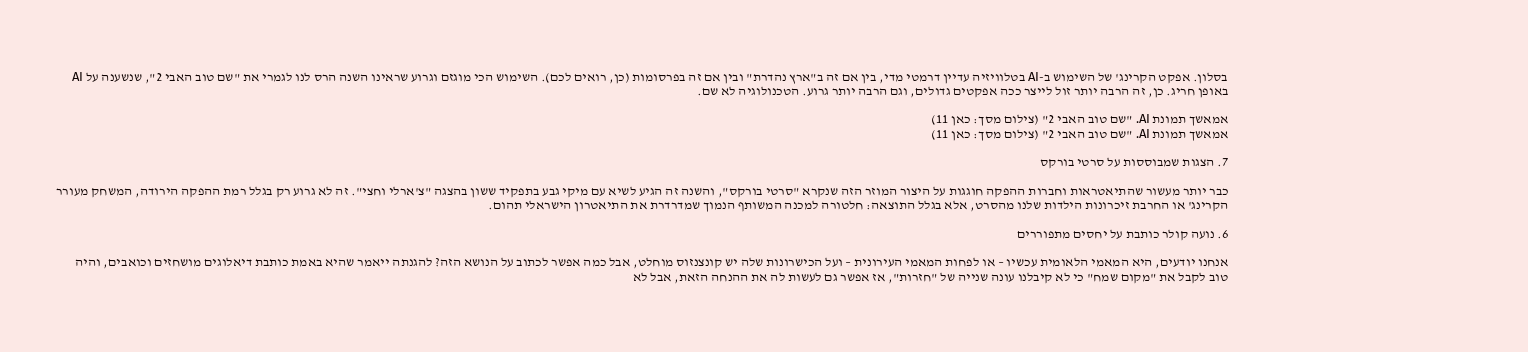בסלון. אפקט הקרינג' של השימוש ב-AI בטלוויזיה עדיין דרמטי מדי, בין אם זה ב"ארץ נהדרת" ובין אם זה בפרסומות (כן, רואים לכם). השימוש הכי מוגזם וגרוע שראינו השנה הרס לנו לגמרי את "שם טוב האבי 2", שנשענה על AI באופן חריג. כן, זה הרבה יותר זול לייצר ככה אפקטים גדולים, וגם הרבה יותר גרוע. הטכנולוגיה לא שם.

אמאשך תמונת AI. "שם טוב האבי 2" (צילום מסך: כאן 11)
אמאשך תמונת AI. "שם טוב האבי 2" (צילום מסך: כאן 11)

7. הצגות שמבוססות על סרטי בורקס

כבר יותר מעשור שהתיאטראות וחברות ההפקה חוגגות על היצור המוזר הזה שנקרא "סרטי בורקס", והשנה זה הגיע לשיא עם מיקי גבע בתפקיד ששון בהצגה "צ'ארלי וחצי". זה לא גרוע רק בגלל רמת ההפקה הירודה, המשחק מעורר הקרינג' או החרבת זיכרונות הילדות שלנו מהסרט, אלא בגלל התוצאה: חלטורה למכנה המשותף הנמוך שמדרדרת את התיאטרון הישראלי תהום.

6. נועה קולר כותבת על יחסים מתפוררים

אנחנו יודעים, היא המאמי הלאומית עכשיו – או לפחות המאמי העירונית – ועל הכישרונות שלה יש קונצנזוס מוחלט, אבל כמה אפשר לכתוב על הנושא הזה? להגנתה ייאמר שהיא באמת כותבת דיאלוגים מושחזים וכואבים, והיה טוב לקבל את "מקום שמח" כי לא קיבלנו עונה שנייה של "חזרות", אז אפשר גם לעשות לה את ההנחה הזאת, אבל לא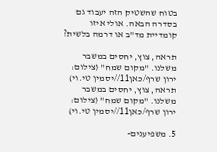בטוח שהשטיק הזה יעבוד גם בסדרה הבאה. אולי איזו קומדיית מד"ב או דרמה בלשית?

תראה, צוץ, יחסים במשבר משלנו. "מקום שמח" (צילום: ירון שרף/כאן11//יסמין טי.וי)
תראה, צוץ, יחסים במשבר משלנו. "מקום שמח" (צילום: ירון שרף/כאן11//יסמין טי.וי)

5. משפיענים-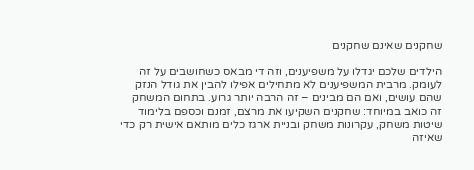שחקנים שאינם שחקנים

הילדים שלכם יגדלו על משפיענים, וזה די מבאס כשחושבים על זה לעומק. מרבית המשפיענים לא מתחילים אפילו להבין את גודל הנזק שהם עושים, ואם הם מבינים – זה הרבה יותר גרוע. בתחום המשחק זה כואב במיוחד: שחקנים השקיעו את מרצם, זמנם וכספם בלימוד שיטות משחק, עקרונות משחק ובניית ארגז כלים מותאם אישית רק כדי שאיזה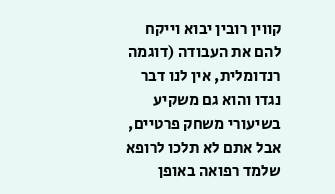קווין רובין יבוא וייקח להם את העבודה (דוגמה רנדומלית, אין לנו דבר נגדו והוא גם משקיע בשיעורי משחק פרטיים, אבל אתם לא תלכו לרופא שלמד רפואה באופן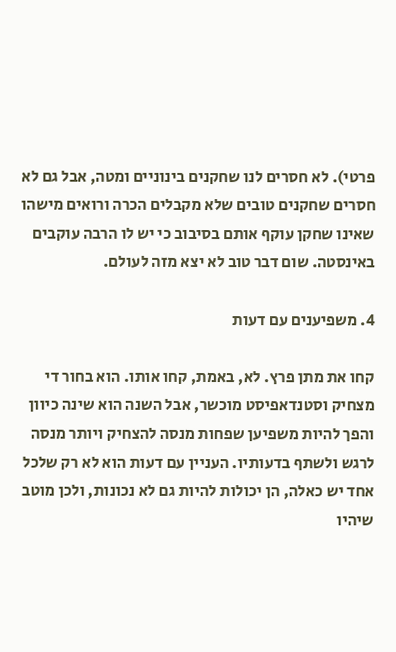פרטי). לא חסרים לנו שחקנים בינוניים ומטה, אבל גם לא חסרים שחקנים טובים שלא מקבלים הכרה ורואים מישהו שאינו שחקן עוקף אותם בסיבוב כי יש לו הרבה עוקבים באינסטה. שום דבר טוב לא יצא מזה לעולם.

4. משפיענים עם דעות

קחו את מתן פרץ. לא, באמת, קחו אותו. הוא בחור די מצחיק וסטנדאפיסט מוכשר, אבל השנה הוא שינה כיוון והפך להיות משפיען שפחות מנסה להצחיק ויותר מנסה לרגש ולשתף בדעותיו. העניין עם דעות הוא לא רק שלכל אחד יש כאלה, הן יכולות להיות גם לא נכונות, ולכן מוטב שיהיו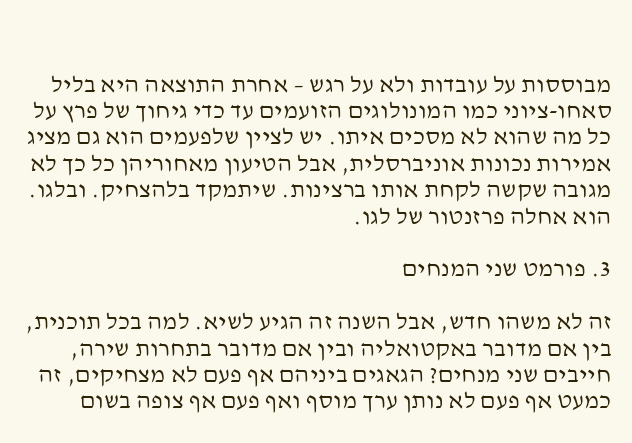מבוססות על עובדות ולא על רגש – אחרת התוצאה היא בליל סאחו-ציוני כמו המונולוגים הזועמים עד כדי גיחוך של פרץ על כל מה שהוא לא מסכים איתו. יש לציין שלפעמים הוא גם מציג אמירות נכונות אוניברסלית, אבל הטיעון מאחוריהן כל כך לא מגובה שקשה לקחת אותו ברצינות. שיתמקד בלהצחיק. ובלגו. הוא אחלה פרזנטור של לגו.

3. פורמט שני המנחים

זה לא משהו חדש, אבל השנה זה הגיע לשיא. למה בכל תוכנית, בין אם מדובר באקטואליה ובין אם מדובר בתחרות שירה, חייבים שני מנחים? הגאגים ביניהם אף פעם לא מצחיקים, זה כמעט אף פעם לא נותן ערך מוסף ואף פעם אף צופה בשום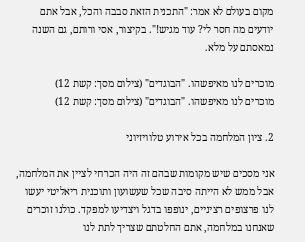מקום בעולם לא אמר: "התכנית הזאת סבבה והכל, אבל אתם יודעים מה חסר לי? עוד מגיש!". בקיצור, אסי ורותם, גם השנה נמאסתם על מלא.

מוכרים לנו מאיפשהו. "הבוגדים" (צילום מסך: קשת 12)
מוכרים לנו מאיפשהו. "הבוגדים" (צילום מסך: קשת 12)

2. ציון המלחמה בכל אירוע טלוויזיוני

אני מסכים שיש מקומות שבהם זה היה הכרחי לציין את המלחמה, אבל ממש לא הייתה סיבה שכל שעשועון ותוכנית ריאליטי יעשו לנו פרצופים רציניים, ינופפו בדגל ויצדיעו למפקד. כולנו זוכרים שאנחנו במלחמה, אתם החלטתם שצריך לתת לנו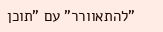"להתאוורר" עם "תוכן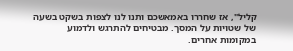קליל", אז שחררו באמאשכם ותנו לנו לצפות בשקט בשעה של שטויות על המסך. מבטיחים להתרגש ולדמוע במקומות אחרים.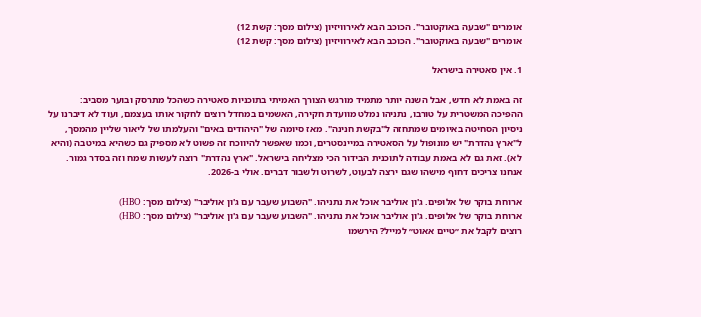אומרים "שבעה באוקטובר". הכוכב הבא לאירוויזיון (צילום מסך: קשת 12)
אומרים "שבעה באוקטובר". הכוכב הבא לאירוויזיון (צילום מסך: קשת 12)

1. אין סאטירה בישראל

זה באמת לא חדש, אבל השנה יותר מתמיד מורגש הצורך האמיתי בתוכניות סאטירה כשהכל מתרסק ובוער מסביב: ההפיכה המשטרית על טורבו, נתניהו נמלט מוועדת חקירה, האשמים במחדל רוצים לחקור אותו בעצמם, ועוד לא דיברנו על ניסיון הסחיטה באיומים שמתחזה ל"בקשת חנינה". מאז סיומה של "היהודים באים" והעלמתו של ליאור שליין מהמסך, ל"ארץ נהדרת" יש מונופול על הסאטירה במיינסטרים, וכמו שאפשר להיווכח זה פשוט לא מספיק גם כשהיא במיטבה (והיא לא). זאת גם לא באמת עבודה לתוכנית הבידור הכי מצליחה בישראל. "ארץ נהדרת" רוצה לעשות שמח וזה בסדר גמור. אנחנו צריכים דחוף מישהו שגם ירצה לבעוט, לשרוט ולשבור דברים. אולי ב-2026.

ארוחת בוקר של אלופים. ג'ון אוליבר אוכל את נתניהו. "השבוע שעבר עם ג'ון אוליבר" (צילום מסך: HBO)
ארוחת בוקר של אלופים. ג'ון אוליבר אוכל את נתניהו. "השבוע שעבר עם ג'ון אוליבר" (צילום מסך: HBO)
רוצים לקבל את ״טיים אאוט״ למייל? הירשמו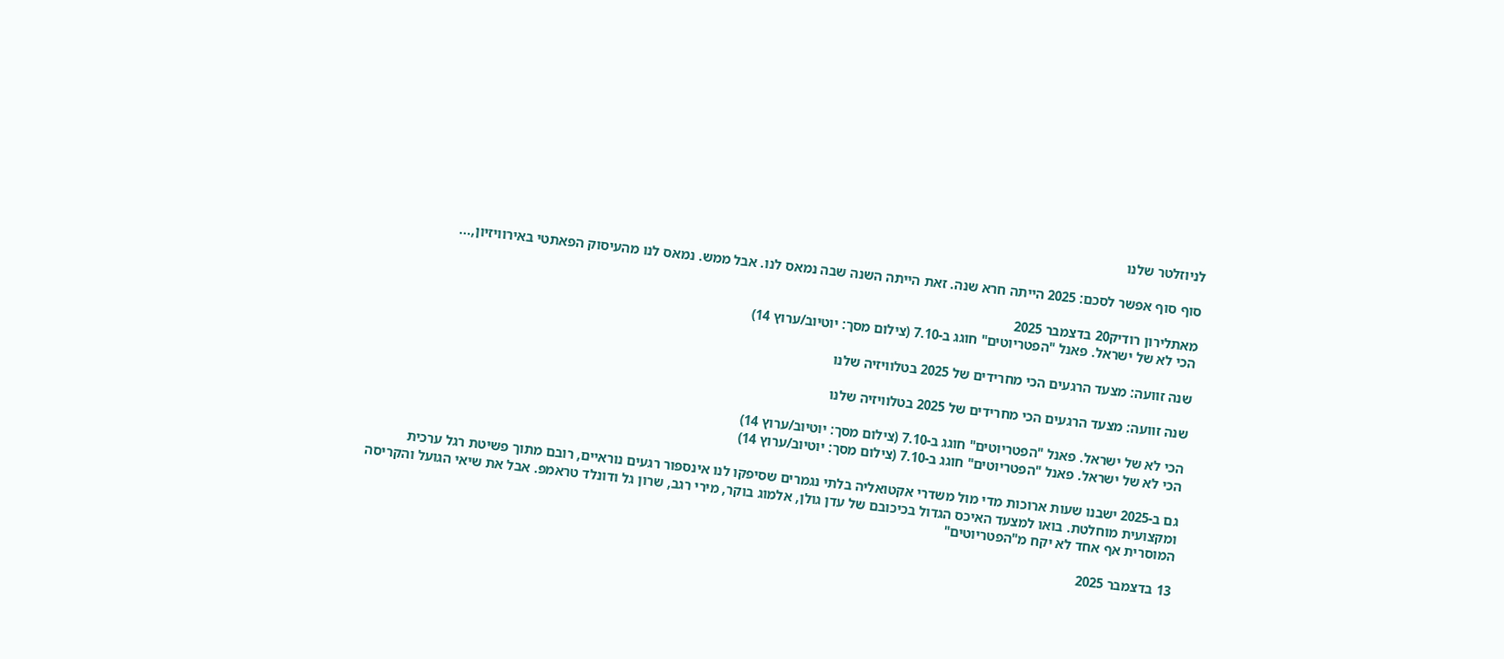לניוזלטר שלנו

סוף סוף אפשר לסכם: 2025 הייתה חרא שנה. זאת הייתה השנה שבה נמאס לנו. אבל ממש. נמאס לנו מהעיסוק הפאתטי באירוויזיון,...

מאתלירון רודיק20 בדצמבר 2025
הכי לא של ישראל. פאנל "הפטריוטים" חוגג ב-7.10 (צילום מסך: יוטיוב/ערוץ 14)

שנה זוועה: מצעד הרגעים הכי מחרידים של 2025 בטלוויזיה שלנו

שנה זוועה: מצעד הרגעים הכי מחרידים של 2025 בטלוויזיה שלנו

הכי לא של ישראל. פאנל "הפטריוטים" חוגג ב-7.10 (צילום מסך: יוטיוב/ערוץ 14)
הכי לא של ישראל. פאנל "הפטריוטים" חוגג ב-7.10 (צילום מסך: יוטיוב/ערוץ 14)

גם ב-2025 ישבנו שעות ארוכות מדי מול משדרי אקטואליה בלתי נגמרים שסיפקו לנו אינספור רגעים נוראיים, רובם מתוך פשיטת רגל ערכית ומקצועית מוחלטת. בואו למצעד האיכס הגדול בכיכובם של עדן גולן, אלמוג בוקר, מירי רגב, שרון גל ודונלד טראמפ. אבל את שיאי הגועל והקריסה המוסרית אף אחד לא יקח מ"הפטריוטים"

13 בדצמבר 2025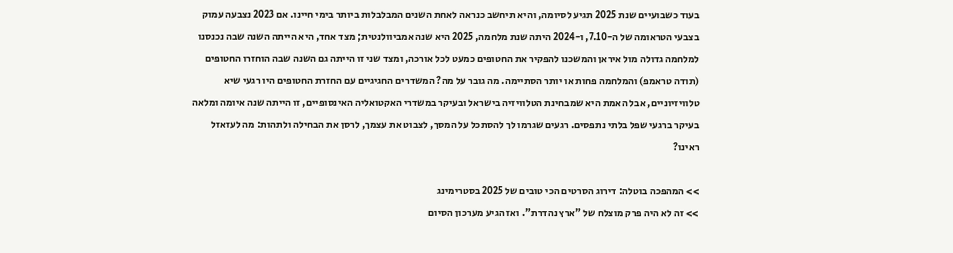בעוד כשבועיים שנת 2025 תגיע לסיומה, והיא תיחשב כנראה לאחת השנים המבלבלות ביותר בימי חיינו. אם 2023 נצבעה עמוק בצבעי הטראומה של ה-7.10, ו-2024 היתה שנת מלחמה, 2025 היא שנה אמביוולנטית; מצד אחד, היא הייתה השנה שבה נכנסנו למלחמה גדולה מול איראן והמשכנו להפקיר את החטופים כמעט לכל אורכה, ומצד שני זו הייתה גם השנה שבה הוחזרו החטופים (תודה טראמפ) והמלחמה פחות או יותר הסתיימה. מה גובר על מה? המשדרים החגיגיים עם החזרת החטופים היו רגעי שיא טלוויזיוניים, אבל האמת היא שמבחינת הטלוויזיה בישראל ובעיקר במשדרי האקטואליה האינסופיים, זו הייתה שנה איומה ומלאה בעיקר ברגעי שפל בלתי נתפסים. רגעים שגרמו לך להסתכל על המסך, לצבוט את עצמך, לרסן את הבחילה ולתהות: מה לעזאזל ראינו?

>> המהפכה בוטלה: דירוג הסרטים הכי טובים של 2025 בסטרימינג
>> זה לא היה פרק מוצלח של "ארץ נהדרת". ואז הגיע מערכון הסיום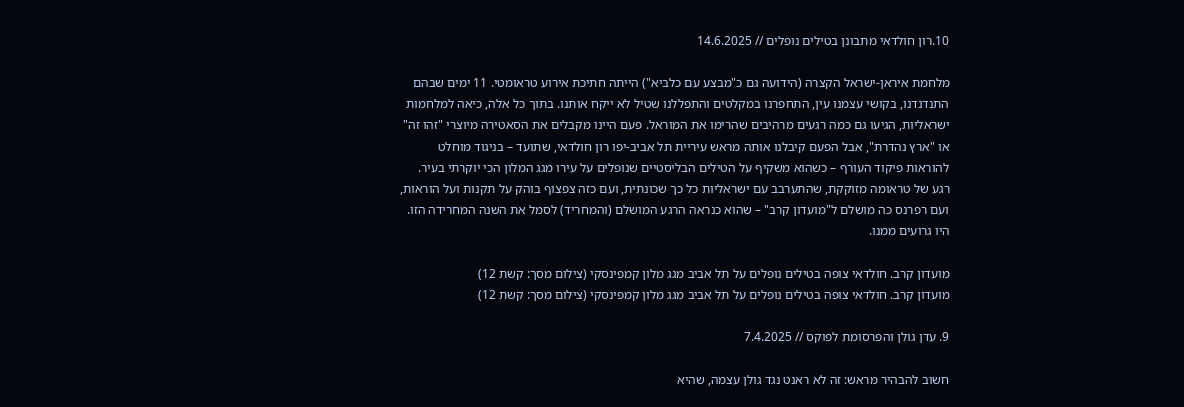10.רון חולדאי מתבונן בטילים נופלים // 14.6.2025

מלחמת איראן-ישראל הקצרה (הידועה גם כ"מבצע עם כלביא") הייתה חתיכת אירוע טראומטי. 11 ימים שבהם התנדנדנו, בקושי עצמנו עין, התחפרנו במקלטים והתפללנו שטיל לא ייקח אותנו. בתוך כל אלה, כיאה למלחמות ישראליות, הגיעו גם כמה רגעים מרהיבים שהרימו את המוראל. פעם היינו מקבלים את הסאטירה מיוצרי "זהו זה" או "ארץ נהדרת", אבל הפעם קיבלנו אותה מראש עיריית תל אביב-יפו רון חולדאי, שתועד – בניגוד מוחלט להוראות פיקוד העורף – כשהוא משקיף על הטילים הבליסטיים שנופלים על עירו מגג המלון הכי יוקרתי בעיר. רגע של טראומה מזוקקת, שהתערבב עם ישראליות כל כך שכונתית, ועם כזה צפצוף בוהק על תקנות ועל הוראות, ועם רפרנס כה מושלם ל"מועדון קרב" – שהוא כנראה הרגע המושלם (והמחריד) לסמל את השנה המחרידה הזו. היו גרועים ממנו.

מועדון קרב. חולדאי צופה בטילים נופלים על תל אביב מגג מלון קמפינסקי (צילום מסך: קשת 12)
מועדון קרב. חולדאי צופה בטילים נופלים על תל אביב מגג מלון קמפינסקי (צילום מסך: קשת 12)

9. עדן גולן והפרסומת לפוקס // 7.4.2025

חשוב להבהיר מראש: זה לא ראנט נגד גולן עצמה, שהיא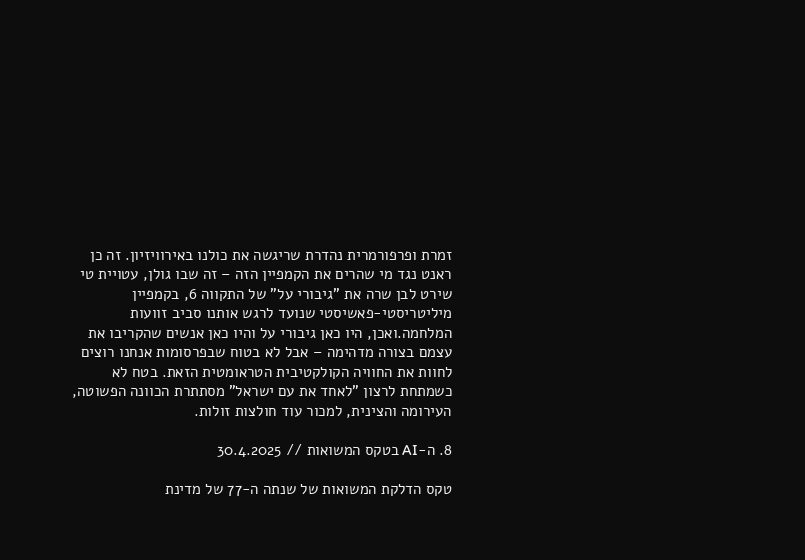זמרת ופרפורמרית נהדרת שריגשה את כולנו באירוויזיון. זה כן ראנט נגד מי שהרים את הקמפיין הזה – זה שבו גולן, עטויית טי שירט לבן שרה את "גיבורי על" של התקווה 6, בקמפיין מיליטריסטי-פאשיסטי שנועד לרגש אותנו סביב זוועות המלחמה.ואכן, היו כאן גיבורי על והיו כאן אנשים שהקריבו את עצמם בצורה מדהימה – אבל לא בטוח שבפרסומות אנחנו רוצים לחוות את החוויה הקולקטיבית הטראומטית הזאת. בטח לא כשמתחת לרצון "לאחד את עם ישראל" מסתתרת הכוונה הפשוטה, העירומה והצינית, למכור עוד חולצות זולות.

8. ה-AI בטקס המשואות // 30.4.2025

טקס הדלקת המשואות של שנתה ה-77 של מדינת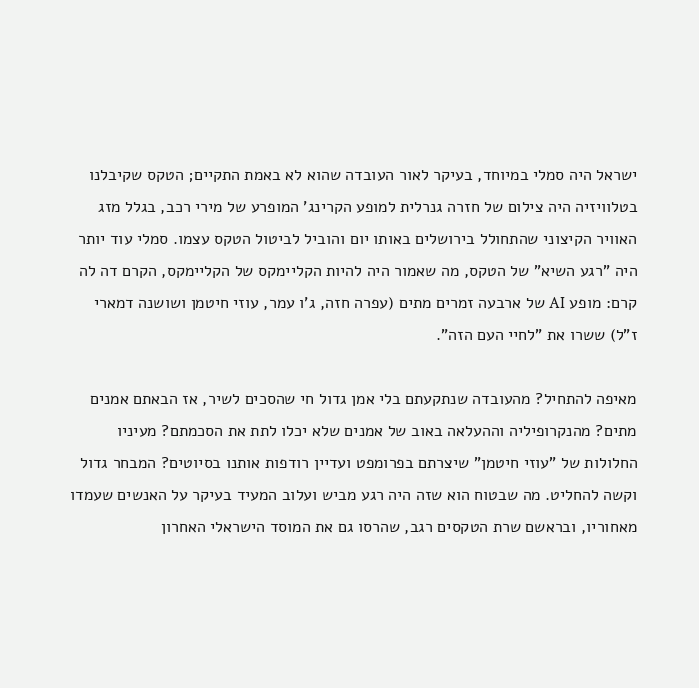ישראל היה סמלי במיוחד, בעיקר לאור העובדה שהוא לא באמת התקיים; הטקס שקיבלנו בטלוויזיה היה צילום של חזרה גנרלית למופע הקרינג' המופרע של מירי רכב, בגלל מזג האוויר הקיצוני שהתחולל בירושלים באותו יום והוביל לביטול הטקס עצמו. סמלי עוד יותר היה "רגע השיא" של הטקס, מה שאמור היה להיות הקליימקס של הקליימקס, הקרם דה לה קרם: מופע AI של ארבעה זמרים מתים (עפרה חזה, ג'ו עמר, עוזי חיטמן ושושנה דמארי ז"ל) ששרו את "לחיי העם הזה".

מאיפה להתחיל? מהעובדה שנתקעתם בלי אמן גדול חי שהסכים לשיר, אז הבאתם אמנים מתים? מהנקרופיליה וההעלאה באוב של אמנים שלא יכלו לתת את הסכמתם? מעיניו החלולות של "עוזי חיטמן" שיצרתם בפרומפט ועדיין רודפות אותנו בסיוטים? המבחר גדול וקשה להחליט. מה שבטוח הוא שזה היה רגע מביש ועלוב המעיד בעיקר על האנשים שעמדו מאחוריו, ובראשם שרת הטקסים רגב, שהרסו גם את המוסד הישראלי האחרון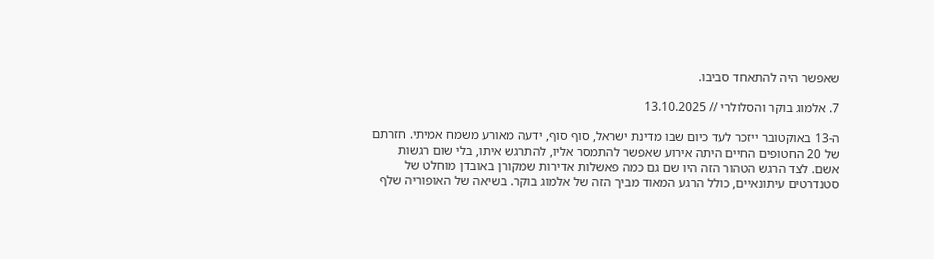שאפשר היה להתאחד סביבו.

7. אלמוג בוקר והסלולרי // 13.10.2025

ה-13 באוקטובר ייזכר לעד כיום שבו מדינת ישראל, סוף סוף, ידעה מאורע משמח אמיתי. חזרתם של 20 החטופים החיים היתה אירוע שאפשר להתמסר אליו, להתרגש איתו, בלי שום רגשות אשם. לצד הרגש הטהור הזה היו שם גם כמה פאשלות אדירות שמקורן באובדן מוחלט של סטנדרטים עיתונאיים, כולל הרגע המאוד מביך הזה של אלמוג בוקר. בשיאה של האופוריה שלף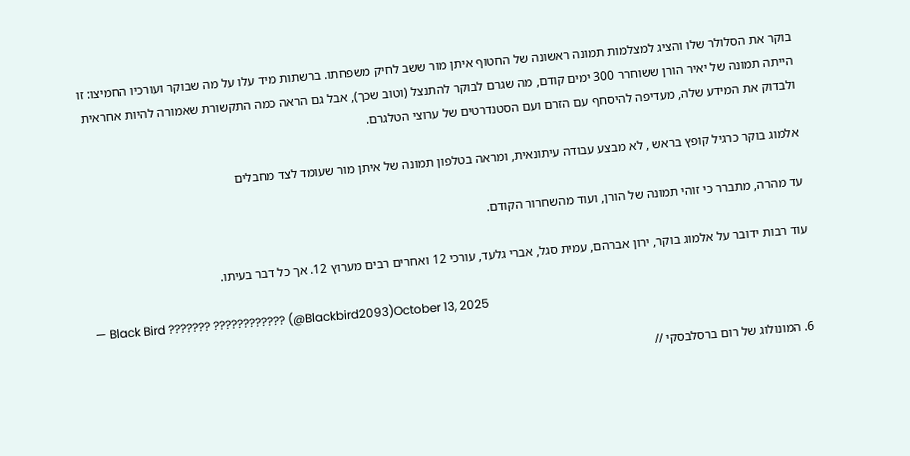בוקר את הסלולר שלו והציג למצלמות תמונה ראשונה של החטוף איתן מור ששב לחיק משפחתו. ברשתות מיד עלו על מה שבוקר ועורכיו החמיצו: זו הייתה תמונה של יאיר הורן ששוחרר 300 ימים קודם, מה שגרם לבוקר להתנצל (וטוב שכך), אבל גם הראה כמה התקשורת שאמורה להיות אחראית ולבדוק את המידע שלה, מעדיפה להיסחף עם הזרם ועם הסטנדרטים של ערוצי הטלגרם.

אלמוג בוקר כרגיל קופץ בראש , לא מבצע עבודה עיתונאית, ומראה בטלפון תמונה של איתן מור שעומד לצד מחבלים

עד מהרה, מתברר כי זוהי תמונה של הורן, ועוד מהשחרור הקודם.

עוד רבות ידובר על אלמוג בוקר, ירון אברהם, עמית סגל, אברי גלעד, עורכי 12 ואחרים רבים מערוץ 12. אך כל דבר בעיתו.

— Black Bird ??????? ???????????? (@Blackbird2093)October 13, 2025

6. המונולוג של רום ברסלבסקי //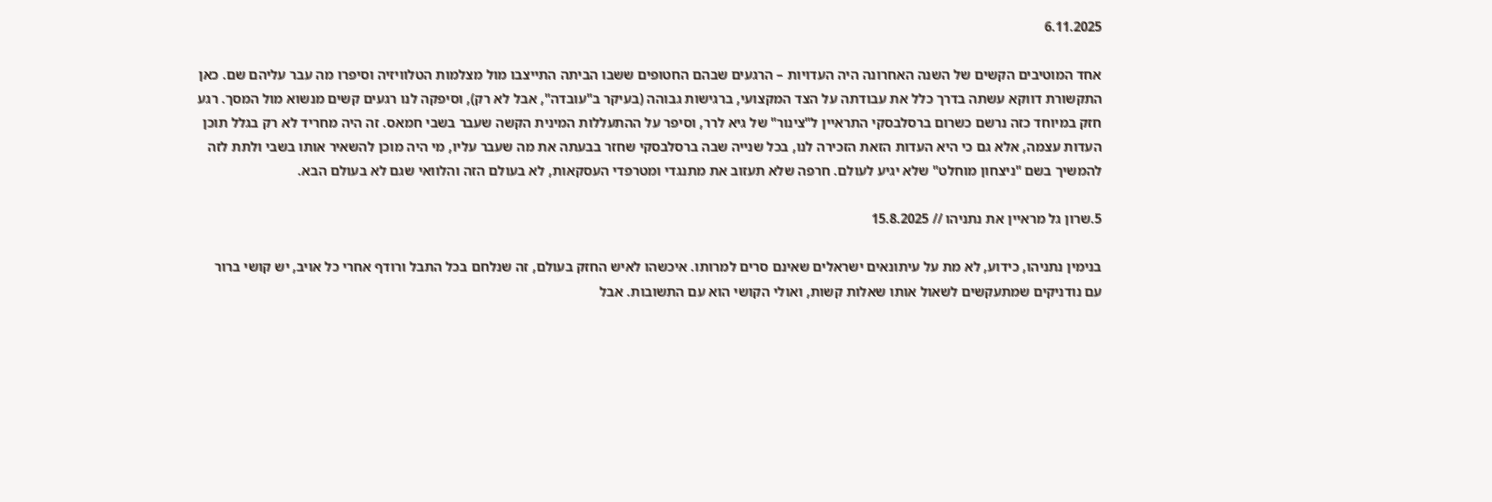6.11.2025

אחד המוטיבים הקשים של השנה האחרונה היה העדויות – הרגעים שבהם החטופים ששבו הביתה התייצבו מול מצלמות הטלוויזיה וסיפרו מה עבר עליהם שם. כאן התקשורת דווקא עשתה בדרך כלל את עבודתה על הצד המקצועי, ברגישות גבוהה (בעיקר ב"עובדה", אבל לא רק), וסיפקה לנו רגעים קשים מנשוא מול המסך. רגע חזק במיוחד כזה נרשם כשרום ברסלבסקי התראיין ל"צינור" של גיא לרר, וסיפר על ההתעללות המינית הקשה שעבר בשבי חמאס. זה היה מחריד לא רק בגלל תוכן העדות עצמה, אלא גם כי היא העדות הזאת הזכירה לנו, בכל שנייה שבה ברסלבסקי שחזר בבעתה את מה שעבר עליו, מי היה מוכן להשאיר אותו בשבי ולתת לזה להמשיך בשם "ניצחון מוחלט" שלא יגיע לעולם. חרפה שלא תעזוב את מתנגדי ומטרפדי העסקאות, לא בעולם הזה והלוואי שגם לא בעולם הבא.

5.שרון גל מראיין את נתניהו // 15.8.2025

בנימין נתניהו, כידוע, לא מת על עיתונאים ישראלים שאינם סרים למרותו. איכשהו לאיש החזק בעולם, זה שנלחם בכל התבל ורודף אחרי כל אויב, יש קושי ברור עם נודניקים שמתעקשים לשאול אותו שאלות קשות, ואולי הקושי הוא עם התשובות. אבל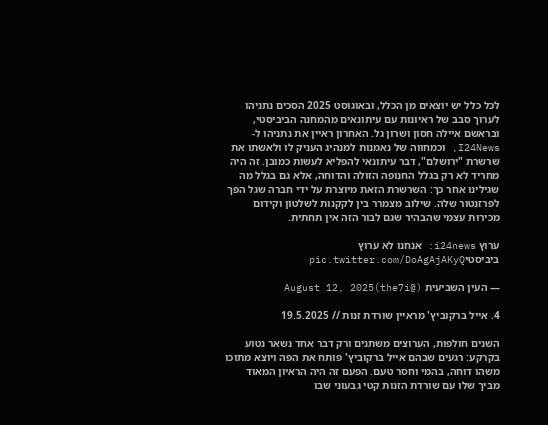לכל כלל יש יוצאים מן הכלל, ובאוגוסט 2025 הסכים נתניהו לערוך סבב של ראיונות עם עיתונאים מהמחנה הביביסטי, ובראשם איילה חסון ושרון גל. האחרון ראיין את נתניהו ל-I24News, וכמחווה של נאמנות למנהיג העניק לו ולאשתו את שרשרת "ירושלם", דבר עיתונאי להפליא לעשות כמובן. זה היה מחריד לא רק בגלל החנופה הזולה והדוחה, אלא גם בגלל מה שגילינו אחר כך: השרשרת הזאת מיוצרת על ידי חברה שגל הפך לפרזנטור שלה. שילוב מצמרר בין לקקנות לשלטון וקידום מכירות עצמי שהבהיר שגם לבור הזה אין תחתית.

ערוץ i24news: אנחנו לא ערוץ ביביסטיpic.twitter.com/DoAgAjAKyQ

— העין השביעית (@the7i)August 12, 2025

4. אייל ברקוביץ' מראיין שורדת זנות // 19.5.2025

השנים חולפות, הערוצים משתנים ורק דבר אחד נשאר נטוע בקרקע: רגעים שבהם אייל ברקוביץ' פותח את הפה ויוצא מתוכו משהו דוחה, בהמי וחסר טעם. הפעם זה היה הראיון המאוד מביך שלו עם שורדת הזנות קטי גבעוני שבו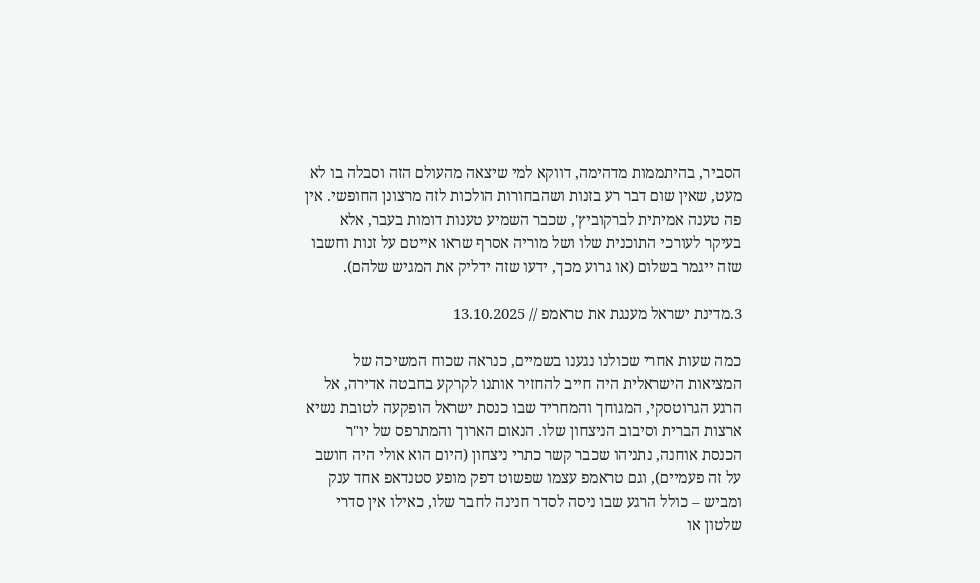הסביר, בהיתממות מדהימה, דווקא למי שיצאה מהעולם הזה וסבלה בו לא מעט, שאין שום דבר רע בזנות ושהבחורות הולכות לזה מרצונן החופשי. אין פה טענה אמיתית לברקוביץ', שכבר השמיע טענות דומות בעבר, אלא בעיקר לעורכי התוכנית שלו ושל מוריה אסרף שראו אייטם על זנות וחשבו שזה ייגמר בשלום (או גרוע מכך, ידעו שזה ידליק את המגיש שלהם).

3.מדינת ישראל מענגת את טראמפ // 13.10.2025

כמה שעות אחרי שכולנו נגענו בשמיים, כנראה שכוח המשיכה של המציאות הישראלית היה חייב להחזיר אותנו לקרקע בחבטה אדירה, אל הרגע הגרוטסקי, המגוחך והמחריד שבו כנסת ישראל הופקעה לטובת נשיא ארצות הברית וסיבוב הניצחון שלו. הנאום הארוך והמתרפס של יו"ר הכנסת אוחנה, נתניהו שכבר קשר כתרי ניצחון (היום הוא אולי היה חושב על זה פעמיים), וגם טראמפ עצמו שפשוט דפק מופע סטנדאפ אחד ענק ומביש – כולל הרגע שבו ניסה לסדר חנינה לחבר שלו, כאילו אין סדרי שלטון או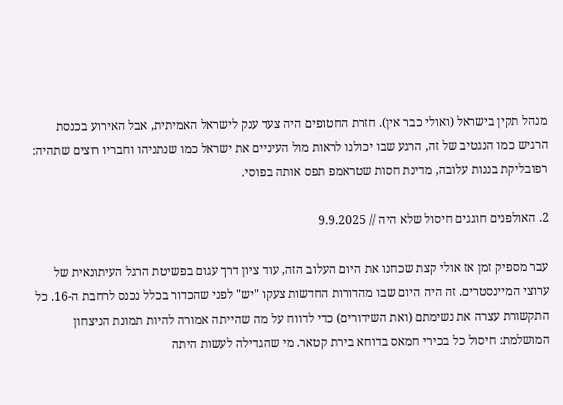מנהל תקין בישראל (ואולי כבר אין). חזרת החטופים היה צעד ענק לישראל האמיתית, אבל האירוע בכנסת הרגיש כמו הנגטיב של זה, הרגע שבו יכולנו לראות מול העיניים את ישראל כמו שנתניהו וחבריו רוצים שתהיה: רפובליקת בננות עלובה, מדינת חסות שטראמפ תפס אותה בפוסי.

2. האולפנים חוגגים חיסול שלא היה // 9.9.2025

עבר מספיק זמן אז אולי קצת שכחנו את היום העלוב הזה, עוד ציון דרך עגום בפשיטת הרגל העיתונאית של ערוצי המיינסטרים. זה היה היום שבו מהדורות החדשות צעקו "יש" לפני שהכדור בכלל נכנס לרחבת ה-16. כל התקשורת עצרה את נשימתם (ואת השידורים) כדי לדווח על מה שהייתה אמורה להיות תמונת הניצחון המושלמת: חיסול כל בכירי חמאס בדוחא בירת קטאר. מי שהגדילה לעשות היתה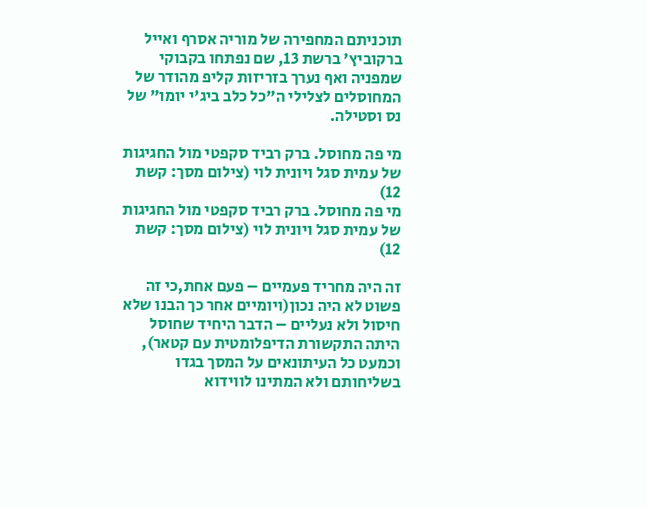תוכניתם המחפירה של מוריה אסרף ואייל ברקוביץ' ברשת 13, שם נפתחו בקבוקי שמפניה ואף נערך בזריזות קליפ מהודר של המחוסלים לצלילי ה"כל כלב ביג'י יומו" של נס וסטילה.

מי פה מחוסל. ברק רביד סקפטי מול החגיגות של עמית סגל ויונית לוי (צילום מסך: קשת 12)
מי פה מחוסל. ברק רביד סקפטי מול החגיגות של עמית סגל ויונית לוי (צילום מסך: קשת 12)

זה היה מחריד פעמיים – פעם אחת,כי זה פשוט לא היה נכון(ויומיים אחר כך הבנו שלא חיסול ולא נעליים – הדבר היחיד שחוסל היתה התקשורת הדיפלומטית עם קטאר), וכמעט כל העיתונאים על המסך בגדו בשליחותם ולא המתינו לווידוא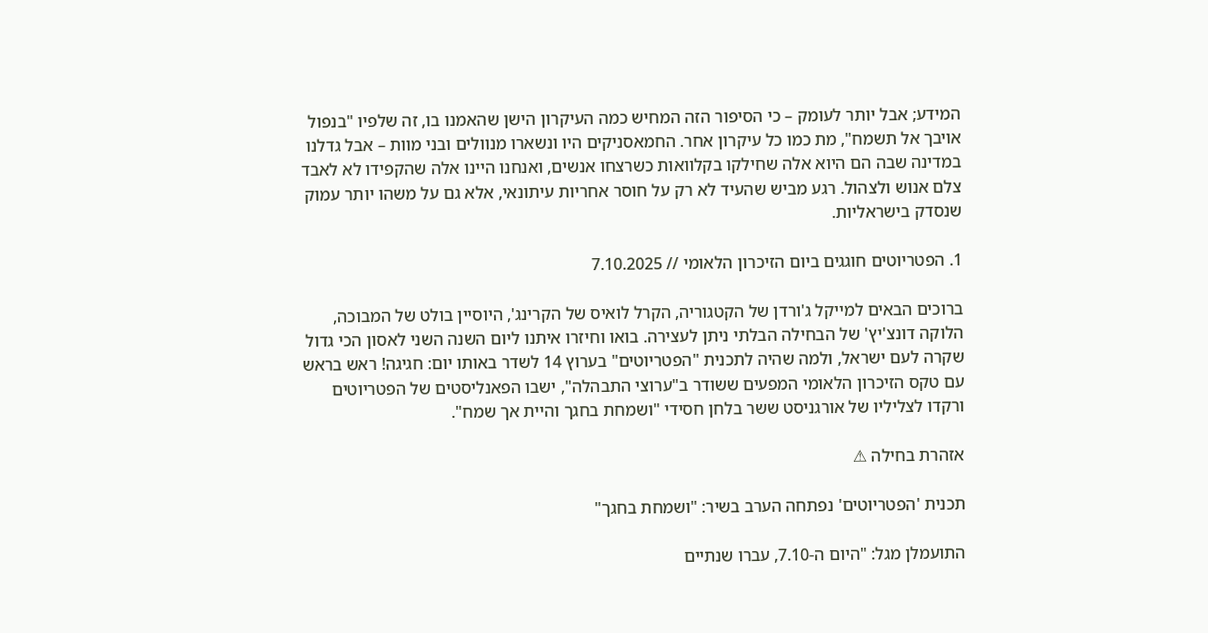המידע; אבל יותר לעומק – כי הסיפור הזה המחיש כמה העיקרון הישן שהאמנו בו, זה שלפיו "בנפול אויבך אל תשמח", מת כמו כל עיקרון אחר. החמאסניקים היו ונשארו מנוולים ובני מוות – אבל גדלנו במדינה שבה הם היוא אלה שחילקו בקלוואות כשרצחו אנשים, ואנחנו היינו אלה שהקפידו לא לאבד צלם אנוש ולצהול. רגע מביש שהעיד לא רק על חוסר אחריות עיתונאי, אלא גם על משהו יותר עמוק שנסדק בישראליות.

1. הפטריוטים חוגגים ביום הזיכרון הלאומי // 7.10.2025

ברוכים הבאים למייקל ג'ורדן של הקטגוריה, הקרל לואיס של הקרינג', היוסיין בולט של המבוכה, הלוקה דונצ'יץ' של הבחילה הבלתי ניתן לעצירה. בואו וחיזרו איתנו ליום השנה השני לאסון הכי גדול שקרה לעם ישראל, ולמה שהיה לתכנית "הפטריוטים" בערוץ 14 לשדר באותו יום: חגיגה! ראש בראש עם טקס הזיכרון הלאומי המפעים ששודר ב"ערוצי התבהלה", ישבו הפאנליסטים של הפטריוטים ורקדו לצליליו של אורגניסט ששר בלחן חסידי "ושמחת בחגך והיית אך שמח".

אזהרת בחילה ⚠

תכנית 'הפטריוטים' נפתחה הערב בשיר: "ושמחת בחגך"

התועמלן מגל: "היום ה-7.10, עברו שנתיים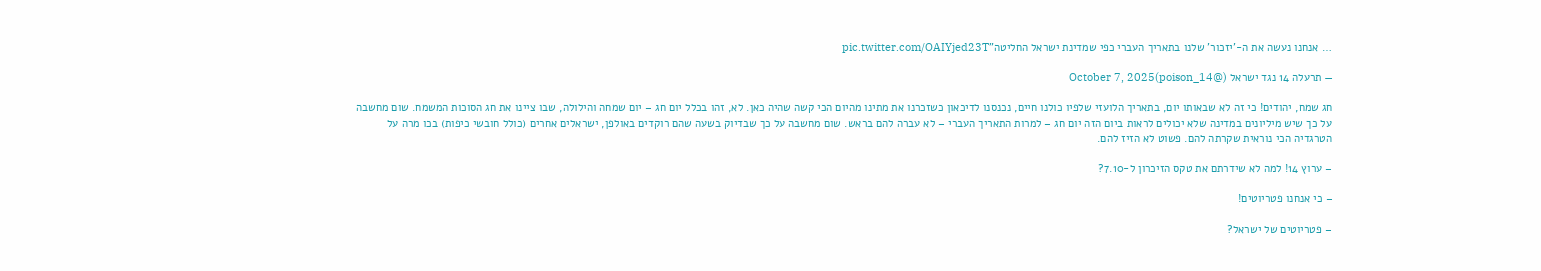… אנחנו נעשה את ה-'יזכור' שלנו בתאריך העברי כפי שמדינת ישראל החליטה"pic.twitter.com/OAIYjed23T

— תרעלה 14 נגד ישראל (@poison_14)October 7, 2025

חג שמח, יהודים! כי זה לא שבאותו יום, בתאריך הלועזי שלפיו כולנו חיים, נכנסנו לדיכאון כשזכרנו את מתינו מהיום הכי קשה שהיה כאן. לא, זהו בכלל יום חג – יום שמחה והילולה, שבו ציינו את חג הסוכות המשמח. שום מחשבה על כך שיש מיליונים במדינה שלא יכולים לראות ביום הזה יום חג – למרות התאריך העברי – לא עברה להם בראש. שום מחשבה על כך שבדיוק בשעה שהם רוקדים באולפן, ישראלים אחרים (כולל חובשי כיפות) בכו מרה על הטרגדיה הכי נוראית שקרתה להם. פשוט לא הזיז להם.

– ערוץ 14! למה לא שידרתם את טקס הזיכרון ל-7.10?

– כי אנחנו פטריוטים!

– פטריוטים של ישראל?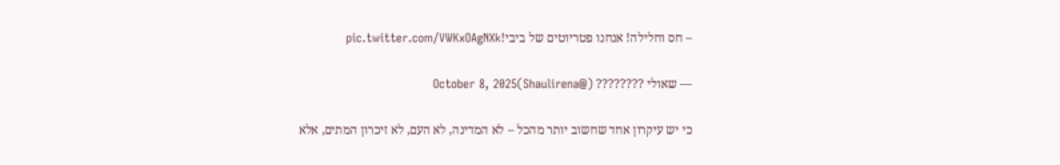– חס וחלילה! אנחנו פטריוטים של ביבי!pic.twitter.com/VWKxOAgNXk

— שאולי ???????? (@Shaulirena)October 8, 2025

כי יש עיקרון אחד שחשוב יותר מהכל – לא המדינה, לא העם, לא זיכרון המתים, אלא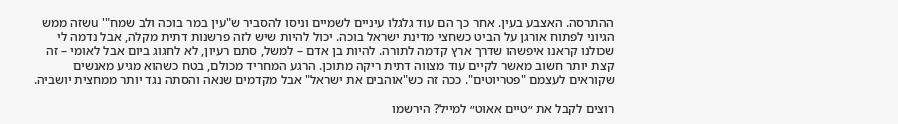ההתרסה. האצבע בעין. אחר כך הם עוד גלגלו עיניים לשמיים וניסו להסביר ש"עין במר בוכה ולב שמח"' uשזה ממש הגיוני לפתוח אורגן על הביט כשחצי מדינת ישראל בוכה. יכול להיות שיש לזה פרשנות דתית מקלה, אבל נדמה לי שכולנו קראנו איפשהו שדרך ארץ קדמה לתורה. להיות בן אדם – למשל, סתם רעיון, לא לחגוג ביום אבל לאומי – זה קצת יותר חשוב מאשר לקיים עוד מצווה דתית ריקה מתוכן. הרגע המחריד מכולם, בטח כשהוא מגיע מאנשים שקוראים לעצמם "פטריוטים". ככה זה כש"אוהבים את ישראל" אבל מקדמים שנאה והסתה נגד יותר ממחצית יושביה.

רוצים לקבל את ״טיים אאוט״ למייל? הירשמו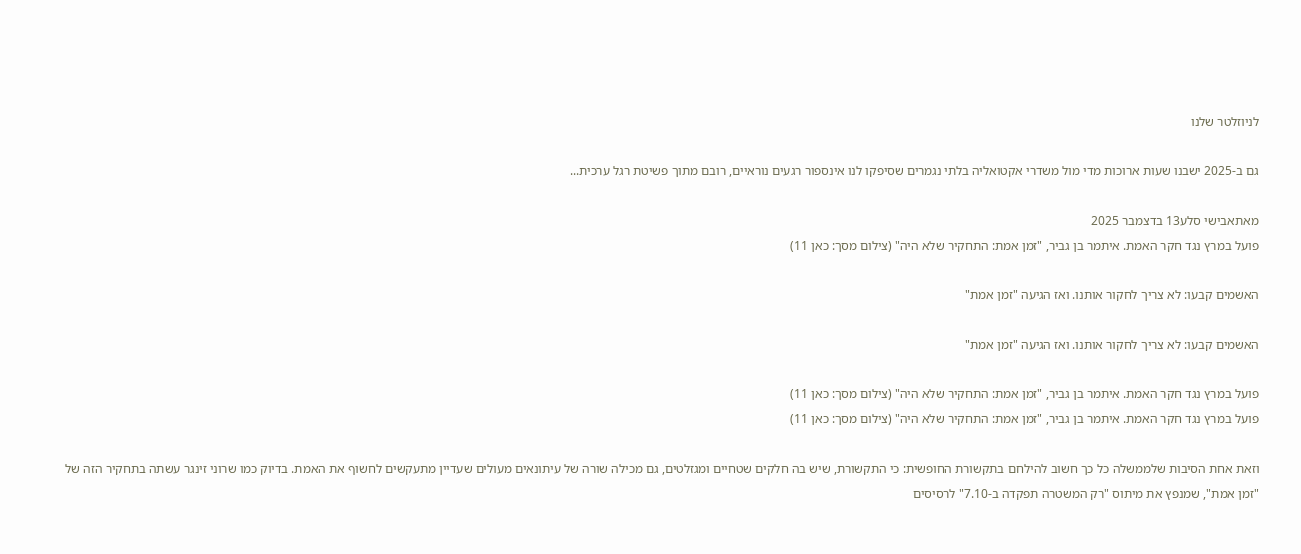לניוזלטר שלנו

גם ב-2025 ישבנו שעות ארוכות מדי מול משדרי אקטואליה בלתי נגמרים שסיפקו לנו אינספור רגעים נוראיים, רובם מתוך פשיטת רגל ערכית...

מאתאבישי סלע13 בדצמבר 2025
פועל במרץ נגד חקר האמת. איתמר בן גביר, "זמן אמת: התחקיר שלא היה" (צילום מסך: כאן 11)

האשמים קבעו: לא צריך לחקור אותנו. ואז הגיעה "זמן אמת"

האשמים קבעו: לא צריך לחקור אותנו. ואז הגיעה "זמן אמת"

פועל במרץ נגד חקר האמת. איתמר בן גביר, "זמן אמת: התחקיר שלא היה" (צילום מסך: כאן 11)
פועל במרץ נגד חקר האמת. איתמר בן גביר, "זמן אמת: התחקיר שלא היה" (צילום מסך: כאן 11)

וזאת אחת הסיבות שלממשלה כל כך חשוב להילחם בתקשורת החופשית: כי התקשורת, שיש בה חלקים שטחיים ומגזלטים, גם מכילה שורה של עיתונאים מעולים שעדיין מתעקשים לחשוף את האמת. בדיוק כמו שרוני זינגר עשתה בתחקיר הזה של "זמן אמת", שמנפץ את מיתוס "רק המשטרה תפקדה ב-7.10" לרסיסים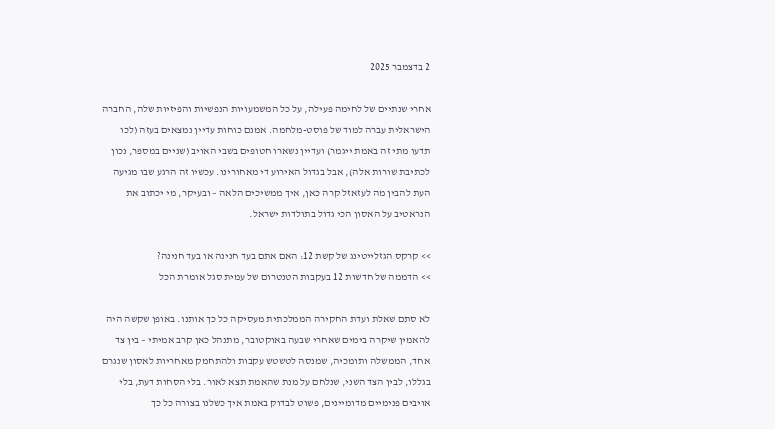2 בדצמבר 2025

אחרי שנתיים של לחימה פעילה, על כל המשמעויות הנפשיות והפיזיות שלה, החברה הישראלית עברה למוד של פוסט-מלחמה. אמנם כוחות עדיין נמצאים בעזה (לכו תדעו מתי זה באמת ייגמר) ועדיין נשארו חטופים בשבי האויב (שניים במספר, נכון לכתיבת שורות אלה), אבל בגדול האירוע די מאחורינו. עכשיו זה הרגע שבו מגיעה העת להבין מה לעזאזל קרה כאן, איך ממשיכים הלאה – ובעיקר, מי יכתוב את הנראטיב על האסון הכי גדול בתולדות ישראל.

>> קרקס הגזלייטינג של קשת 12: האם אתם בעד חנינה או בעד חנינה?
>> הדממה של חדשות 12 בעקבות הטנטרום של עמית סגל אומרת הכל

לא סתם שאלת ועדת החקירה הממלכתית מעסיקה כל כך אותנו. באופן שקשה היה להאמין שיקרה בימים שאחרי שבעה באוקטובר, מתנהל כאן קרב אמיתי – בין צד אחד, הממשלה ותומכיה, שמנסה לטשטש עקבות ולהתחמק מאחריות לאסון שנגרם בגללו, לבין הצד השני, שנלחם על מנת שהאמת תצא לאור. בלי הסחות דעת, בלי אויבים פנימיים מדומיינים, פשוט לבדוק באמת איך כשלנו בצורה כל כך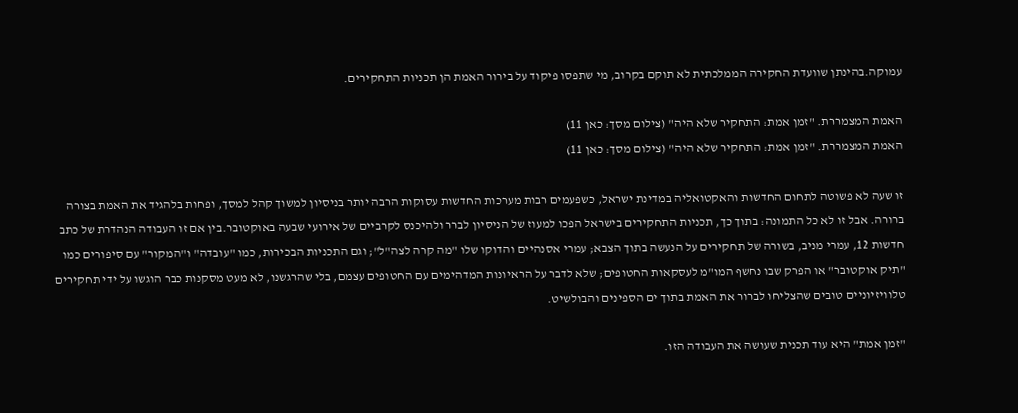עמוקה.בהינתן שוועדת החקירה הממלכתית לא תוקם בקרוב, מי שתפסו פיקוד על בירור האמת הן תכניות התחקירים.

האמת המצמררת. "זמן אמת: התחקיר שלא היה" (צילום מסך: כאן 11)
האמת המצמררת. "זמן אמת: התחקיר שלא היה" (צילום מסך: כאן 11)

זו שעה לא פשוטה לתחום החדשות והאקטואליה במדינת ישראל, כשפעמים רבות מערכות החדשות עסוקות הרבה יותר בניסיון למשוך קהל למסך, ופחות בלהגיד את האמת בצורה ברורה. אבל זו לא כל התמונה: בתוך כך, תכניות התחקירים בישראל הפכו למעוז של הניסיון לברר ולהיכנס לקרביים של אירועי שבעה באוקטובר.בין אם זו העבודה הנהדרת של כתב חדשות 12, עמרי מניב, בשורה של תחקירים על הנעשה בתוך הצבא; עמרי אסנהיים והדוקו שלו "מה קרה לצה"ל"; וגם התכניות הבכירות, כמו "עובדה" ו"המקור" עם סיפורים כמו "תיק אוקטובר" או הפרק שבו נחשף המו"מ לעסקאות החטופים; שלא לדבר על הראיונות המדהימים עם החטופים עצמם, בלי שהרגשנו, לא מעט מסקנות כבר הוגשו על ידי תחקירים טלוויזיוניים טובים שהצליחו לברור את האמת בתוך ים הספינים והבולשיט.

"זמן אמת" היא עוד תכנית שעושה את העבודה הזו.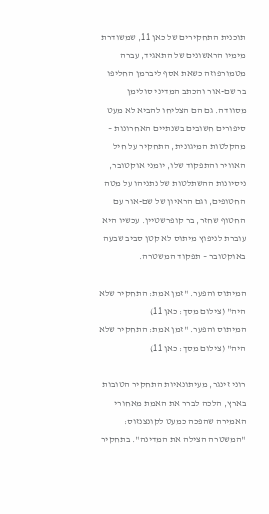תוכנית התחקירים של כאן 11, שמשודרת מימיו הראשונים של התאגיד, עברה מטמורפוזה כשאת אסף ליברמן החליפו בר שם-אור והכתב המדיני סולימן מסוודה. גם הם הצליחו להביא לא מעט סיפורים חשובים בשנתיים האחרונות – מהקלטות המיגונית, התחקיר על חיל האוויר והתפקוד שלו, יומני אוקטובר, ניסיונות ההשתלטות של נתניהו על מטה החטופים, וגם הראיון של שם-אור עם החטוף שחזר, בר קופרשטיין. עכשיו היא עוברת לניפוץ מיתוס לא קטן סביב שבעה באוקטובר – תפקוד המשטרה.

המיתוס והפער. "זמן אמת: התחקיר שלא היה" (צילום מסך: כאן 11)
המיתוס והפער. "זמן אמת: התחקיר שלא היה" (צילום מסך: כאן 11)

רוני זינגר, מעיתונאיות התחקיר הטובות בארץ, הלכה לברר את האמת מאחורי האמירה שהפכה כמעט לקונצנזוס: "המשטרה הצילה את המדינה". בתחקיר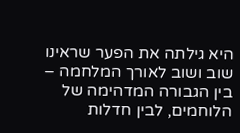היא גילתה את הפער שראינו שוב ושוב לאורך המלחמה – בין הגבורה המדהימה של הלוחמים, לבין חדלות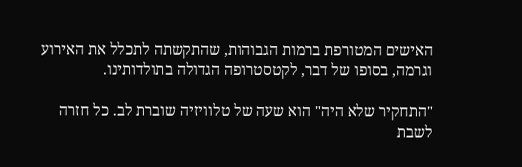האישים המטורפת ברמות הגבוהות, שהתקשתה לתכלל את האירוע וגרמה, בסופו של דבר, לקטסטרופה הגדולה בתולדותינו.

"התחקיר שלא היה" הוא שעה של טלוויזיה שוברת לב. כל חזרה לשבת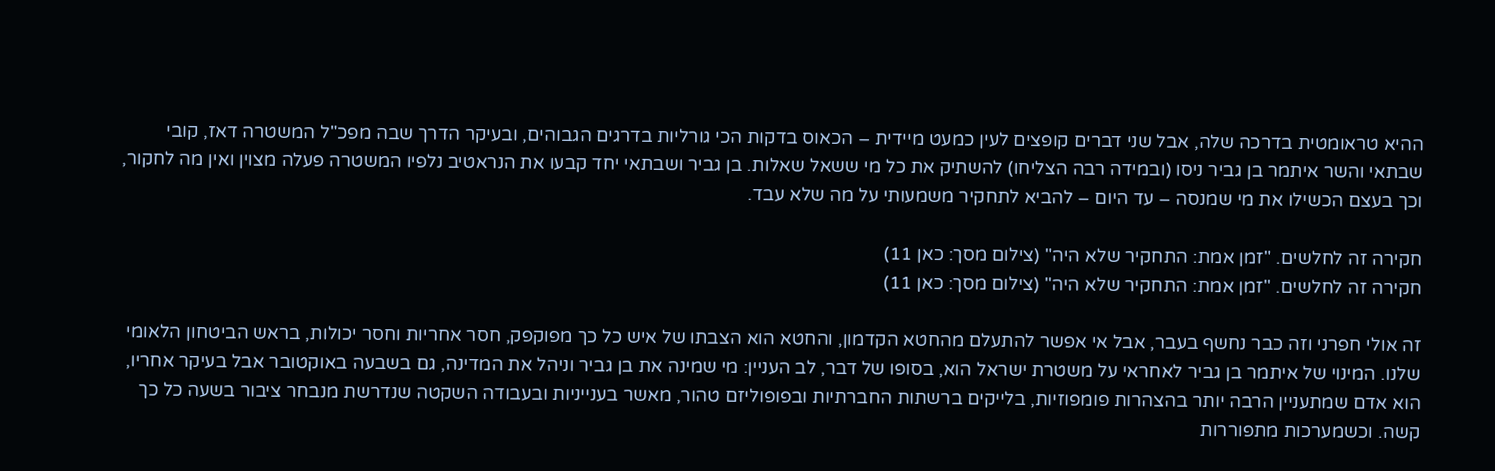ההיא טראומטית בדרכה שלה, אבל שני דברים קופצים לעין כמעט מיידית – הכאוס בדקות הכי גורליות בדרגים הגבוהים, ובעיקר הדרך שבה מפכ"ל המשטרה דאז, קובי שבתאי והשר איתמר בן גביר ניסו (ובמידה רבה הצליחו) להשתיק את כל מי ששאל שאלות. בן גביר ושבתאי יחד קבעו את הנראטיב נלפיו המשטרה פעלה מצוין ואין מה לחקור, וכך בעצם הכשילו את מי שמנסה – עד היום – להביא לתחקיר משמעותי על מה שלא עבד.

חקירה זה לחלשים. "זמן אמת: התחקיר שלא היה" (צילום מסך: כאן 11)
חקירה זה לחלשים. "זמן אמת: התחקיר שלא היה" (צילום מסך: כאן 11)

זה אולי חפרני וזה כבר נחשף בעבר, אבל אי אפשר להתעלם מהחטא הקדמון, והחטא הוא הצבתו של איש כל כך מפוקפק, חסר אחריות וחסר יכולות, בראש הביטחון הלאומי שלנו. המינוי של איתמר בן גביר לאחראי על משטרת ישראל הוא, בסופו של דבר, לב העניין: מי שמינה את בן גביר וניהל את המדינה, גם בשבעה באוקטובר אבל בעיקר אחריו, הוא אדם שמתעניין הרבה יותר בהצהרות פומפוזיות, בלייקים ברשתות החברתיות ובפופוליזם טהור, מאשר בענייניות ובעבודה השקטה שנדרשת מנבחר ציבור בשעה כל כך קשה. וכשמערכות מתפוררות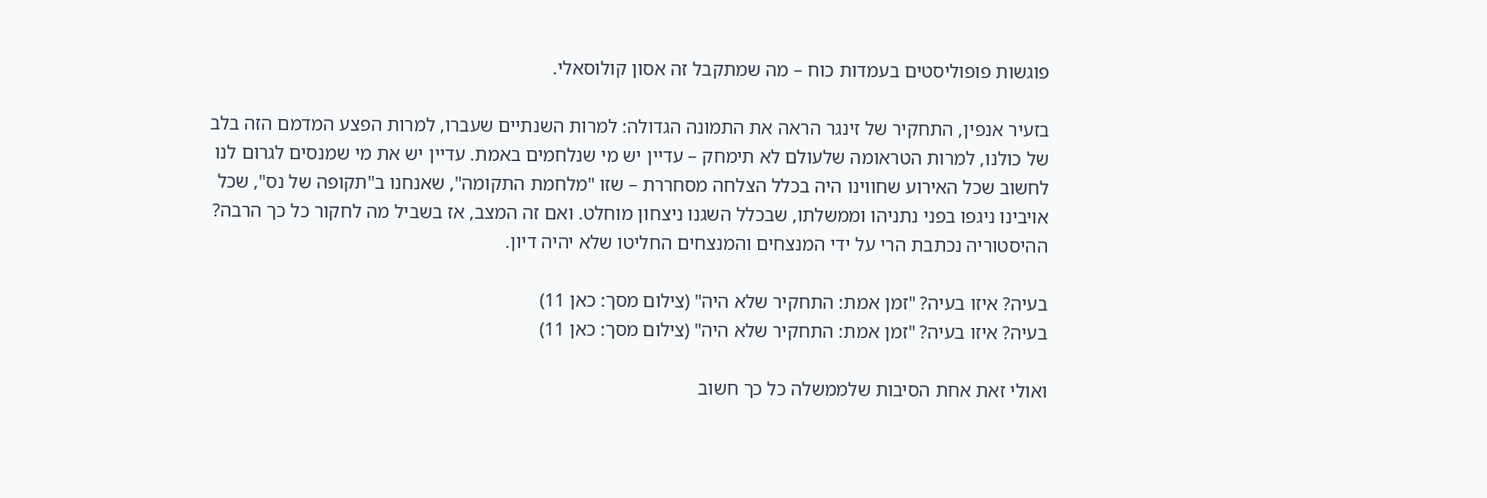פוגשות פופוליסטים בעמדות כוח – מה שמתקבל זה אסון קולוסאלי.

בזעיר אנפין, התחקיר של זינגר הראה את התמונה הגדולה: למרות השנתיים שעברו, למרות הפצע המדמם הזה בלב של כולנו, למרות הטראומה שלעולם לא תימחק – עדיין יש מי שנלחמים באמת. עדיין יש את מי שמנסים לגרום לנו לחשוב שכל האירוע שחווינו היה בכלל הצלחה מסחררת – שזו "מלחמת התקומה", שאנחנו ב"תקופה של נס", שכל אויבינו ניגפו בפני נתניהו וממשלתו, שבכלל השגנו ניצחון מוחלט. ואם זה המצב, אז בשביל מה לחקור כל כך הרבה? ההיסטוריה נכתבת הרי על ידי המנצחים והמנצחים החליטו שלא יהיה דיון.

בעיה? איזו בעיה? "זמן אמת: התחקיר שלא היה" (צילום מסך: כאן 11)
בעיה? איזו בעיה? "זמן אמת: התחקיר שלא היה" (צילום מסך: כאן 11)

ואולי זאת אחת הסיבות שלממשלה כל כך חשוב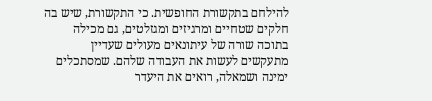להילחם בתקשורת החופשית. כי התקשורת, שיש בה חלקים שטחיים ומרגיזים ומגזלטים, גם מכילה בתוכה שורה של עיתונאים מעולים שעדיין מתעקשים לעשות את העבודה שלהם. שמסתכלים ימינה ושמאלה, רואים את היעדר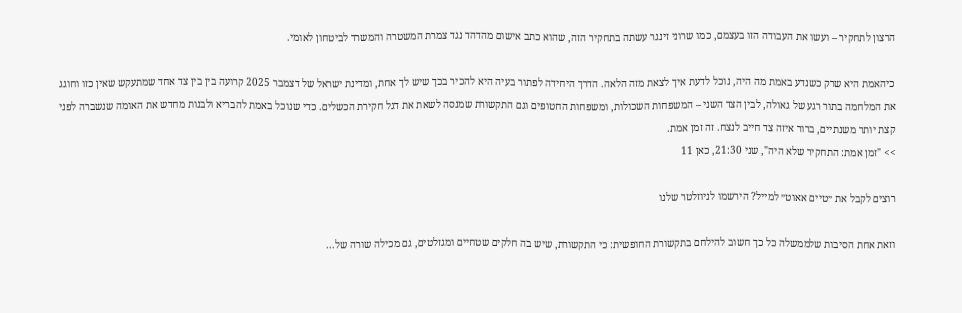הרצון לתחקיר – ועשו את העבודה הזו בעצמם, כמו שרוני זינגר עשתה בתחקיר הזה, שהוא כתב אישום מהדהד נגד צמרת המשטרה והמשרד לביטחון לאומי.

כיהאמת היא שרק כשנדע באמת מה היה, נוכל לדעת איך לצאת מזה הלאה. הדרך היחידה לפתור בעיה היא להכיר בכך שיש לך אחת, ומדינת ישראל של דצמבר 2025 קרועה בין בין צד אחד שמתעקש שאין כזו וחוגג את המלחמה בתור רגע של גאולה, לבין הצד השני – המשפחות השכולות, ומשפחות החטופים וגם התקשורת שמנסה לשאת את דגל חקירת הכשלים. כדי שנוכל באמת להבריא ולבנות מחדש את האומה שנשברה לפני קצת יותר משנתיים, ברור איזה צד חייב לנצח. זה זמן אמת.
>> "זמן אמת: התחקיר שלא היה", שני 21:30, כאן 11

רוצים לקבל את ״טיים אאוט״ למייל? הירשמו לניוזלטר שלנו

וזאת אחת הסיבות שלממשלה כל כך חשוב להילחם בתקשורת החופשית: כי התקשורת, שיש בה חלקים שטחיים ומגזלטים, גם מכילה שורה של...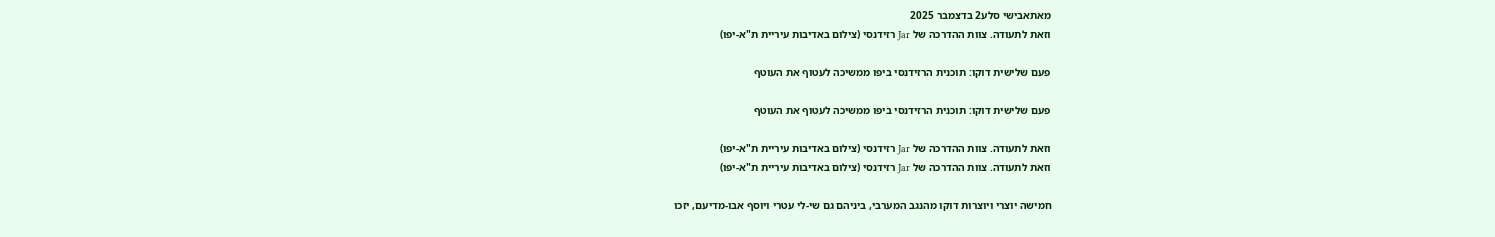מאתאבישי סלע2 בדצמבר 2025
וזאת לתעודה. צוות ההדרכה של Jar רזידנסי (צילום באדיבות עיריית ת"א-יפו)

פעם שלישית דוקו: תוכנית הרזידנסי ביפו ממשיכה לעטוף את העוטף

פעם שלישית דוקו: תוכנית הרזידנסי ביפו ממשיכה לעטוף את העוטף

וזאת לתעודה. צוות ההדרכה של Jar רזידנסי (צילום באדיבות עיריית ת"א-יפו)
וזאת לתעודה. צוות ההדרכה של Jar רזידנסי (צילום באדיבות עיריית ת"א-יפו)

חמישה יוצרי ויוצרות דוקו מהנגב המערבי, ביניהם גם שי-לי עטרי ויוסף אבו-מדיעם, יזכו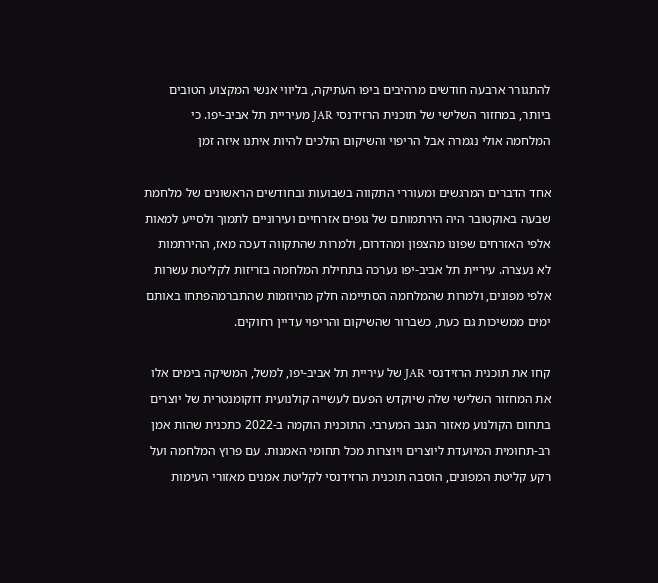להתגורר ארבעה חודשים מרהיבים ביפו העתיקה, בליווי אנשי המקצוע הטובים ביותר, במחזור השלישי של תוכנית הרזידנסי JAR מעיריית תל אביב-יפו. כי המלחמה אולי נגמרה אבל הריפוי והשיקום הולכים להיות איתנו איזה זמן

אחד הדברים המרגשים ומעוררי התקווה בשבועות ובחודשים הראשונים של מלחמת שבעה באוקטובר היה הירתמותם של גופים אזרחיים ועירוניים לתמוך ולסייע למאות אלפי האזרחים שפונו מהצפון ומהדרום, ולמרות שהתקווה דעכה מאז, ההירתמות לא נעצרה. עיריית תל אביב-יפו נערכה בתחילת המלחמה בזריזות לקליטת עשרות אלפי מפונים, ולמרות שהמלחמה הסתיימה חלק מהיוזמות שהתברמהפתחו באותם ימים ממשיכות גם כעת, כשברור שהשיקום והריפוי עדיין רחוקים.

קחו את תוכנית הרזידנסי JAR של עיריית תל אביב-יפו, למשל, המשיקה בימים אלו את המחזור השלישי שלה שיוקדש הפעם לעשייה קולנועית דוקומנטרית של יוצרים בתחום הקולנוע מאזור הנגב המערבי. התוכנית הוקמה ב-2022 כתכנית שהות אמן רב-תחומית המיועדת ליוצרים ויוצרות מכל תחומי האמנות. עם פרוץ המלחמה ועל רקע קליטת המפונים, הוסבה תוכנית הרזידנסי לקליטת אמנים מאזורי העימות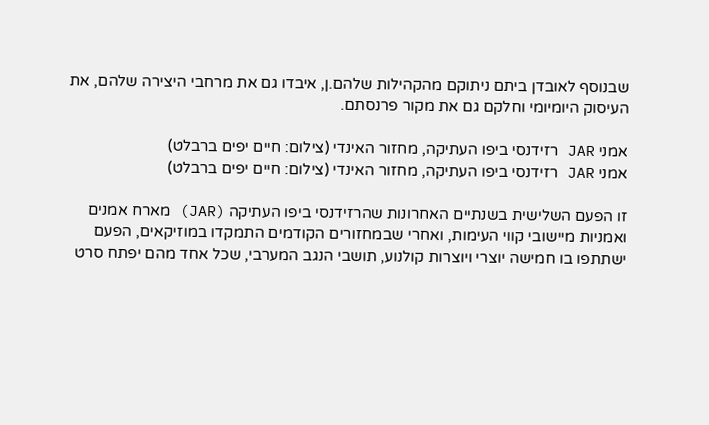שבנוסף לאובדן ביתם ניתוקם מהקהילות שלהם.ן, איבדו גם את מרחבי היצירה שלהם, את העיסוק היומיומי וחלקם גם את מקור פרנסתם.

אמני JAR רזידנסי ביפו העתיקה, מחזור האינדי (צילום: חיים יפים ברבלט)
אמני JAR רזידנסי ביפו העתיקה, מחזור האינדי (צילום: חיים יפים ברבלט)

זו הפעם השלישית בשנתיים האחרונות שהרזידנסי ביפו העתיקה (JAR) מארח אמנים ואמניות מיישובי קווי העימות, ואחרי שבמחזורים הקודמים התמקדו במוזיקאים, הפעם ישתתפו בו חמישה יוצרי ויוצרות קולנוע, תושבי הנגב המערבי, שכל אחד מהם יפתח סרט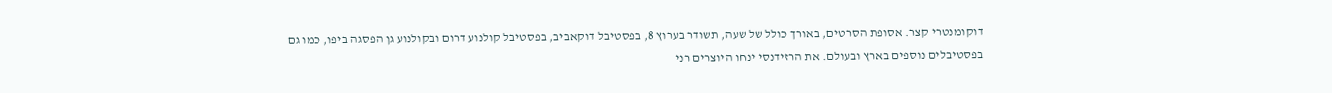דוקומנטרי קצר. אסופת הסרטים, באורך כולל של שעה, תשודר בערוץ 8, בפסטיבל דוקאביב, בפסטיבל קולנוע דרום ובקולנוע גן הפסגה ביפו, כמו גם בפסטיבלים נוספים בארץ ובעולם. את הרזידנסי ינחו היוצרים רני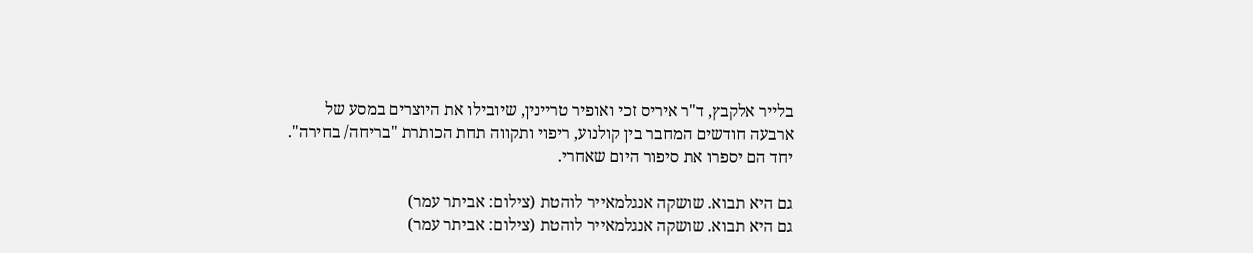בלייר אלקבץ, ד"ר איריס זכי ואופיר טריינין, שיובילו את היוצרים במסע של ארבעה חודשים המחבר בין קולנוע, ריפוי ותקווה תחת הכותרת "בריחה/ בחירה". יחד הם יספרו את סיפור היום שאחרי.

גם היא תבוא. שושקה אנגלמאייר לוהטת (צילום: אביתר עמר)
גם היא תבוא. שושקה אנגלמאייר לוהטת (צילום: אביתר עמר)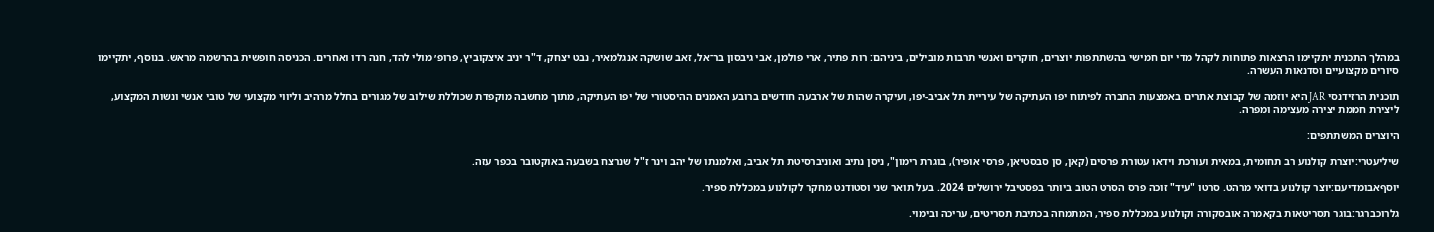במהלך התכנית יתקיימו הרצאות פתוחות לקהל מדי יום חמישי בהשתתפות יוצרים, חוקרים ואנשי תרבות מובילים, ביניהם: רות פתיר, ארי פולמן, אבי גיבסון בר־אל, זאב שושקה אנגלמאיר, נבט יצחק, ד"ר יניב איצקוביץ, פרופ׳ מולי להד, חנה רדו ואחרים. הכניסה חופשית בהרשמה מראש. בנוסף, יתקיימו סיורים מקצועיים וסדנאות העשרה.

תוכנית הרזידנסי JAR היא יוזמה של קבוצת אתרים באמצעות החברה לפיתוח יפו העתיקה של עיריית תל אביב-יפו, ועיקרה שהות של ארבעה חודשים ברובע האמנים ההיסטורי של יפו העתיקה, מתוך מחשבה מוקפדת שכוללת שילוב של מגורים בחלל מרהיב וליווי מקצועי של טובי אנשי ונשות המקצוע, ליצירת חממת יצירה מעצימה ומפרה.

היוצרים המשתתפים:

שיליעטרי:יוצרת קולנוע רב תחומית, במאית ועורכת וידאו עטורת פרסים (קאן, סן סבסטיאן, פרסי אופיר), בוגרת רימון", ניסן נתיב ואוניברסיטת תל אביב, ואלמנתו של יהב וינר ז"ל שנרצח בשבעה באוקטובר בכפר עזה.

יוסףאבומדיעם:יוצר קולנוע בדואי מרהט. סרטו "עיד" זוכה פרס הסרט הטוב ביותר בפסטיבל ירושלים 2024. בעל תואר שני וסטודנט מחקר לקולנוע במכללת ספיר.

גלרוכברגר:בוגר תסריטאות בקאמרה אובסקורה וקולנוע במכללת ספיר, המתמחה בכתיבת תסריטים, עריכה ובימוי.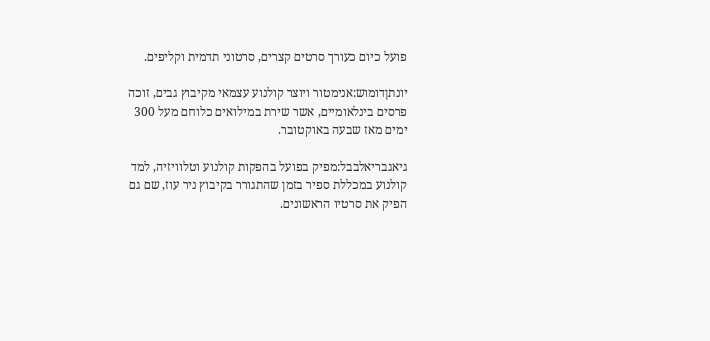פועל כיום כעורך סרטים קצרים, סרטוני תדמית וקליפים.

יונתןדומוש:אנימטור ויוצר קולנוע עצמאי מקיבוץ גבים, זוכה פרסים בינלאומיים, אשר שירת במילואים כלוחם מעל 300 ימים מאז שבעה באוקטובר.

גיאגבריאלבבל:מפיק בפועל בהפקות קולנוע וטלוויזיה, למד קולנוע במכללת ספיר בזמן שהתגורר בקיבוץ ניר עוז, שם גם הפיק את סרטיו הראשונים.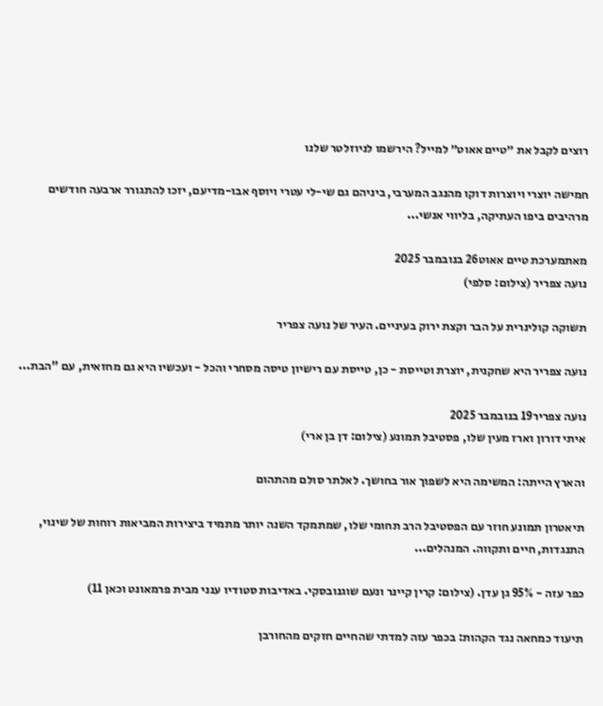רוצים לקבל את ״טיים אאוט״ למייל? הירשמו לניוזלטר שלנו

חמישה יוצרי ויוצרות דוקו מהנגב המערבי, ביניהם גם שי-לי עטרי ויוסף אבו-מדיעם, יזכו להתגורר ארבעה חודשים מרהיבים ביפו העתיקה, בליווי אנשי...

מאתמערכת טיים אאוט26 בנובמבר 2025
נועה צפריר (צילום: סלפי)

תשוקה קולינרית על הבר וקצת ירוק בעיניים. העיר של נועה צפריר

נועה צפריר היא שחקנית, יוצרת וטייסת - כן, טייסת עם רישיון טיסה מסחרי והכל - ועכשיו היא גם מחזאית, עם "הבת...

נועה צפריר19 בנובמבר 2025
איתי דורון וארז מעין שלו, פסטיבל תמונע (צילום: דן בן ארי)

והארץ הייתה: המשימה היא לשפוך אור בחושך. לאלתר סולם מהתהום

תיאטרון תמונע חוזר עם הפסטיבל הרב תחומי שלו, שמתמקד השנה יותר מתמיד ביצירות המביאות רוחות של שינוי, התנגדות, חיים ותקווה. המנהלים...

כפר עזה - 95% גן עדן. (צילום: קרין קיינר ונעם שוגנובסקי. באדיבות סטודיו ענני מבית פרמאונט וכאן 11)

תיעוד כמחאה נגד הקהות: בכפר עזה למדתי שהחיים חזקים מהחורבן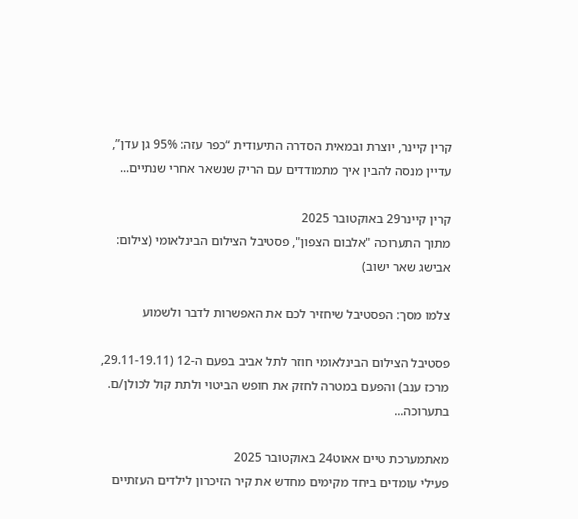קרין קיינר, יוצרת ובמאית הסדרה התיעודית “כפר עזה: 95% גן עדן”, עדיין מנסה להבין איך מתמודדים עם הריק שנשאר אחרי שנתיים...

קרין קיינר29 באוקטובר 2025
מתוך התערוכה "אלבום הצפון", פסטיבל הצילום הבינלאומי (צילום: אבישג שאר ישוב)

צלמו מסך: הפסטיבל שיחזיר לכם את האפשרות לדבר ולשמוע

פסטיבל הצילום הבינלאומי חוזר לתל אביב בפעם ה-12 (29.11-19.11, מרכז ענב) והפעם במטרה לחזק את חופש הביטוי ולתת קול לכולן/ם. בתערוכה...

מאתמערכת טיים אאוט24 באוקטובר 2025
פעילי עומדים ביחד מקימים מחדש את קיר הזיכרון לילדים העזתיים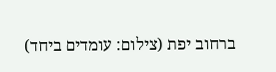ברחוב יפת (צילום: עומדים ביחד)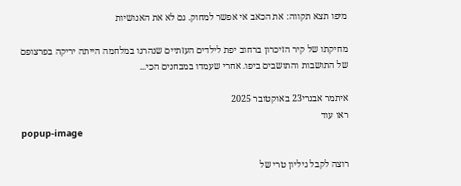מיפו תצא תקווה: את הכאב אי אפשר למחוק. גם לא את האנושיות

מחיקתו של קיר הזיכרון ברחוב יפת לילדים העזתיים שנהרגו במלחמה הייתה יריקה בפרצופם של התושבות והתושבים ביפו. אחרי שעמדו במבחנים הכי...

איתמר אבנרי23 באוקטובר 2025
ראו עוד
popup-image

רוצה לקבל גיליון טרי של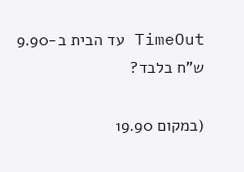TimeOut עד הבית ב-9.90 ש"ח בלבד?

(במקום 19.90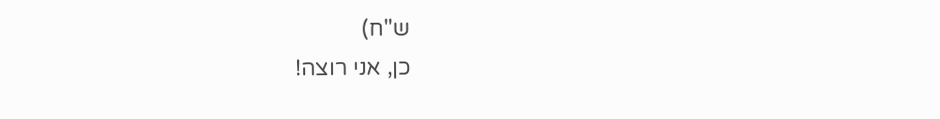ש"ח)
כן, אני רוצה!